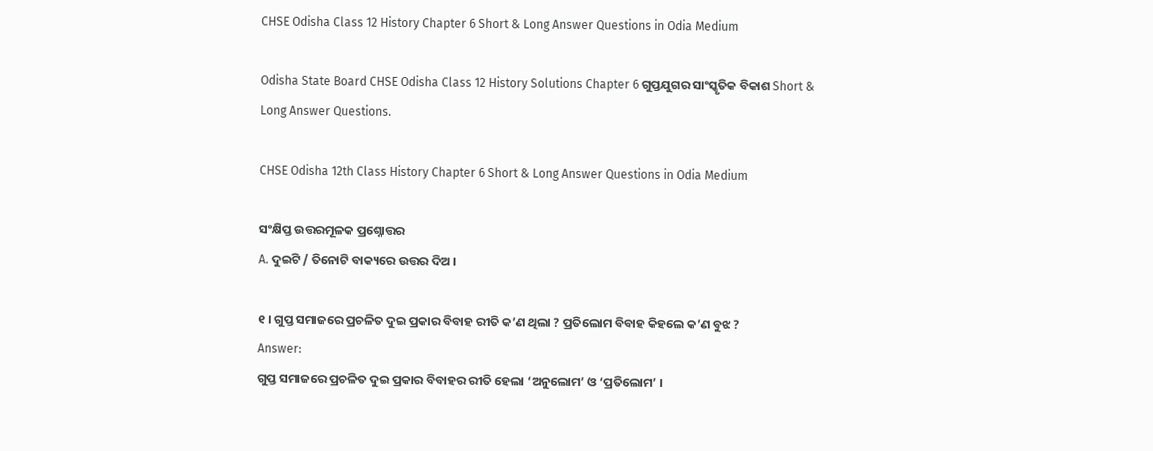CHSE Odisha Class 12 History Chapter 6 Short & Long Answer Questions in Odia Medium

Odisha State Board CHSE Odisha Class 12 History Solutions Chapter 6 ଗୁପ୍ତଯୁଗର ସାଂସ୍କୃତିକ ବିକାଶ Short & Long Answer Questions.

CHSE Odisha 12th Class History Chapter 6 Short & Long Answer Questions in Odia Medium

ସଂକ୍ଷିପ୍ତ ଉତ୍ତରମୂଳକ ପ୍ରଶ୍ନୋତ୍ତର
A. ଦୁଇଟି / ତିନୋଟି ବାକ୍ୟରେ ଉତ୍ତର ଦିଅ ।

୧ । ଗୁପ୍ତ ସମାଜରେ ପ୍ରଚଳିତ ଦୁଇ ପ୍ରକାର ବିବାହ ରୀତି କ’ଣ ଥିଲା ? ପ୍ରତିଲୋମ ବିବାହ କିହଲେ କ’ଣ ବୁଝ ?
Answer:
ଗୁପ୍ତ ସମାଜରେ ପ୍ରଚଳିତ ଦୁଇ ପ୍ରକାର ବିବାହର ରୀତି ହେଲା ‘ଅନୁଲୋମ’ ଓ ‘ପ୍ରତିଲୋମ’ ।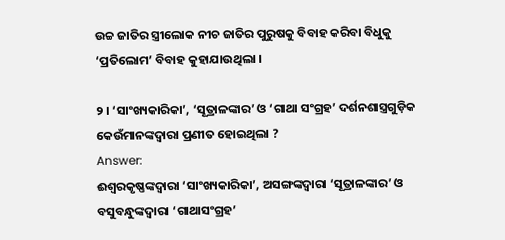ଉଚ୍ଚ ଜାତିର ସ୍ତ୍ରୀଲୋକ ନୀଚ ଜାତିର ପୁରୁଷକୁ ବିବାହ କରିବା ବିଧୁକୁ ‘ପ୍ରତିଲୋମ’ ବିବାହ କୁହାଯାଉଥିଲା ।

୨ । ‘ସାଂଖ୍ୟକାରିକା’, ‘ସୂତ୍ରାଳଙ୍କାର’ ଓ ‘ଗାଥା ସଂଗ୍ରହ’ ଦର୍ଶନଶାସ୍ତ୍ରଗୁଡ଼ିକ କେଉଁମାନଙ୍କଦ୍ଵାରା ପ୍ରଣୀତ ହୋଇଥିଲା ?
Answer:
ଈଶ୍ୱରକୃଷ୍ଣଙ୍କଦ୍ବାରା ‘ସାଂଖ୍ୟକାରିକା’, ଅସଙ୍ଗଙ୍କଦ୍ବାରା ‘ସୂତ୍ରାଳଙ୍କାର’ ଓ ବସୁବନ୍ଧୁଙ୍କଦ୍ୱାରା ‘ଗାଥାସଂଗ୍ରହ’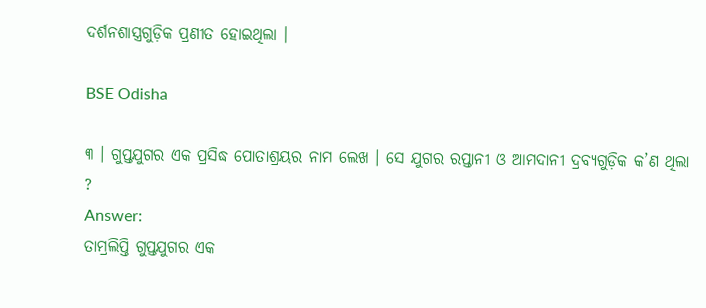ଦର୍ଶନଶାସ୍ତ୍ରଗୁଡ଼ିକ ପ୍ରଣୀତ ହୋଇଥିଲା ।

BSE Odisha

୩ । ଗୁପ୍ତଯୁଗର ଏକ ପ୍ରସିଦ୍ଧ ପୋତାଶ୍ରୟର ନାମ ଲେଖ । ସେ ଯୁଗର ରପ୍ତାନୀ ଓ ଆମଦାନୀ ଦ୍ରବ୍ୟଗୁଡ଼ିକ କ’ଣ ଥିଲା ?
Answer:
ତାମ୍ରଲିପ୍ତି ଗୁପ୍ତଯୁଗର ଏକ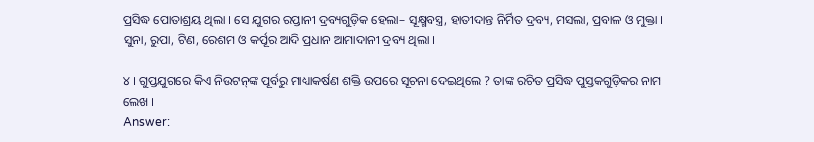ପ୍ରସିଦ୍ଧ ପୋତାଶ୍ରୟ ଥିଲା । ସେ ଯୁଗର ରପ୍ତାନୀ ଦ୍ରବ୍ୟଗୁଡ଼ିକ ହେଲା– ସୂକ୍ଷ୍ମବସ୍ତ୍ର, ହାତୀଦାନ୍ତ ନିର୍ମିତ ଦ୍ରବ୍ୟ, ମସଲା, ପ୍ରବାଳ ଓ ମୁକ୍ତା । ସୁନା, ରୁପା, ଟିଣ, ରେଶମ ଓ କର୍ପୂର ଆଦି ପ୍ରଧାନ ଆମାଦାନୀ ଦ୍ରବ୍ୟ ଥିଲା ।

୪ । ଗୁପ୍ତଯୁଗରେ କିଏ ନିଉଟନ୍‌ଙ୍କ ପୂର୍ବରୁ ମାଧ୍ୟାକର୍ଷଣ ଶକ୍ତି ଉପରେ ସୂଚନା ଦେଇଥିଲେ ? ତାଙ୍କ ରଚିତ ପ୍ରସିଦ୍ଧ ପୁସ୍ତକଗୁଡ଼ିକର ନାମ ଲେଖ ।
Answer: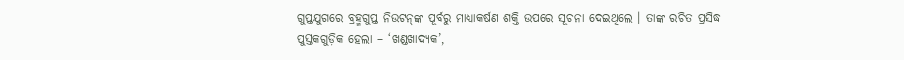ଗୁପ୍ତଯୁଗରେ ବ୍ରହ୍ମଗୁପ୍ତ ନିଉଟନ୍‌ଙ୍କ ପୂର୍ବରୁ ମାଧ୍ୟାକର୍ଷଣ ଶକ୍ତି ଉପରେ ସୂଚନା ଦେଇଥିଲେ । ତାଙ୍କ ରଚିତ ପ୍ରସିଦ୍ଧ ପୁସ୍ତକଗୁଡ଼ିକ ହେଲା – ‘ଖଣ୍ଡଖାଦ୍ୟକ’,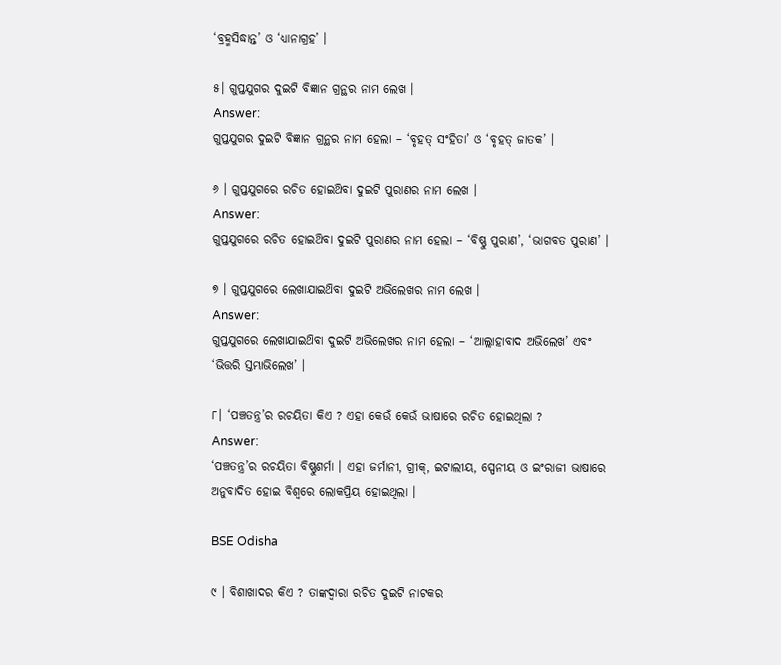‘ବ୍ରହ୍ମସିଦ୍ଧାନ୍ତ’ ଓ ‘ଧ୍ୟାନାଗ୍ରହ’ ।

୫। ଗୁପ୍ତଯୁଗର ଦୁଇଟି ବିଜ୍ଞାନ ଗ୍ରନ୍ଥର ନାମ ଲେଖ ।
Answer:
ଗୁପ୍ତଯୁଗର ଦୁଇଟି ବିଜ୍ଞାନ ଗ୍ରନ୍ଥର ନାମ ହେଲା – ‘ବୃହତ୍ ସଂହିତା’ ଓ ‘ବୃହତ୍ ଜାତକ’ ।

୬ । ଗୁପ୍ତଯୁଗରେ ରଚିତ ହୋଇଥ‌ିବା ଦୁଇଟି ପୁରାଣର ନାମ ଲେଖ ।
Answer:
ଗୁପ୍ତଯୁଗରେ ରଚିତ ହୋଇଥ‌ିବା ଦୁଇଟି ପୁରାଣର ନାମ ହେଲା – ‘ବିଷ୍ଣୁ ପୁରାଣ’, ‘ଭାଗବତ ପୁରାଣ’ ।

୭ । ଗୁପ୍ତଯୁଗରେ ଲେଖାଯାଇଥ‌ିବା ଦୁଇଟି ଅଭିଲେଖର ନାମ ଲେଖ ।
Answer:
ଗୁପ୍ତଯୁଗରେ ଲେଖାଯାଇଥ‌ିବା ଦୁଇଟି ଅଭିଲେଖର ନାମ ହେଲା – ‘ଆଲ୍ଲାହାବାଦ ଅଭିଲେଖ’ ଏବଂ ‘ଭିତ୍ତରି ସ୍ତମ୍ଭାଭିଲେଖ’ ।

୮। ‘ପଞ୍ଚତନ୍ତ୍ର’ର ରଚୟିତା କିଏ ? ଏହା କେଉଁ କେଉଁ ଭାଷାରେ ରଚିତ ହୋଇଥିଲା ?
Answer:
‘ପଞ୍ଚତନ୍ତ୍ର’ର ରଚୟିତା ବିଷ୍ଣୁଶର୍ମା । ଏହା ଜର୍ମାନୀ, ଗ୍ରୀକ୍, ଇଟାଲୀୟ, ସ୍ପେନୀୟ ଓ ଇଂରାଜୀ ଭାଷାରେ ଅନୁବାଦିତ ହୋଇ ବିଶ୍ବରେ ଲୋକପ୍ରିୟ ହୋଇଥିଲା ।

BSE Odisha

୯ । ବିଶାଖାଦର କିଏ ? ତାଙ୍କଦ୍ବାରା ରଚିତ ଦୁଇଟି ନାଟକର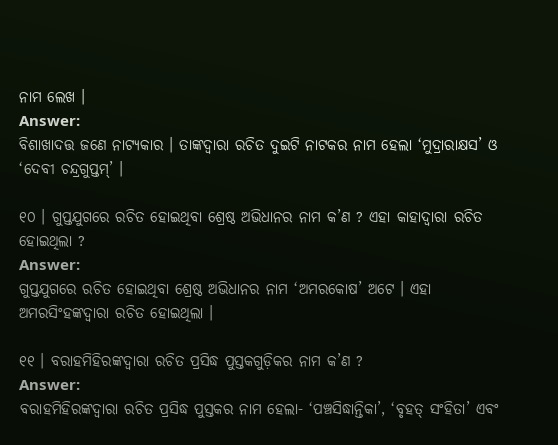ନାମ ଲେଖ ।
Answer:
ବିଶାଖାଦତ୍ତ ଜଣେ ନାଟ୍ୟକାର । ତାଙ୍କଦ୍ବାରା ରଚିତ ଦୁଇଟି ନାଟକର ନାମ ହେଲା ‘ମୁଦ୍ରାରାକ୍ଷସ’ ଓ ‘ଦେବୀ ଚନ୍ଦ୍ରଗୁପ୍ତମ୍’ ।

୧୦ । ଗୁପ୍ତଯୁଗରେ ରଚିତ ହୋଇଥିବା ଶ୍ରେଷ୍ଠ ଅଭିଧାନର ନାମ କ’ଣ ? ଏହା କାହାଦ୍ଵାରା ରଚିତ ହୋଇଥିଲା ?
Answer:
ଗୁପ୍ତଯୁଗରେ ରଚିତ ହୋଇଥିବା ଶ୍ରେଷ୍ଠ ଅଭିଧାନର ନାମ ‘ଅମରକୋଷ’ ଅଟେ । ଏହା ଅମରସିଂହଙ୍କଦ୍ୱାରା ରଚିତ ହୋଇଥିଲା ।

୧୧ । ବରାହମିହିରଙ୍କଦ୍ୱାରା ରଚିତ ପ୍ରସିଦ୍ଧ ପୁସ୍ତକଗୁଡ଼ିକର ନାମ କ’ଣ ?
Answer:
ବରାହମିହିରଙ୍କଦ୍ୱାରା ରଚିତ ପ୍ରସିଦ୍ଧ ପୁସ୍ତକର ନାମ ହେଲା- ‘ପଞ୍ଚସିଦ୍ଧାନ୍ତିକା’, ‘ବୃହତ୍ ସଂହିତା’ ଏବଂ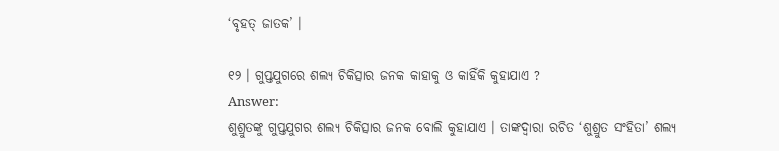‘ବୃହତ୍ ଜାତକ’ ।

୧୨ । ଗୁପ୍ତଯୁଗରେ ଶଲ୍ୟ ଚିକିତ୍ସାର ଜନକ କାହାକୁ ଓ କାହିଁକି କୁହାଯାଏ ?
Answer:
ଶୁଶ୍ରୁତଙ୍କୁ ଗୁପ୍ତଯୁଗର ଶଲ୍ୟ ଚିକିତ୍ସାର ଜନକ ବୋଲି କୁହାଯାଏ । ତାଙ୍କଦ୍ୱାରା ରଚିତ ‘ଶୁଶ୍ରୁତ ସଂହିତା’ ଶଲ୍ୟ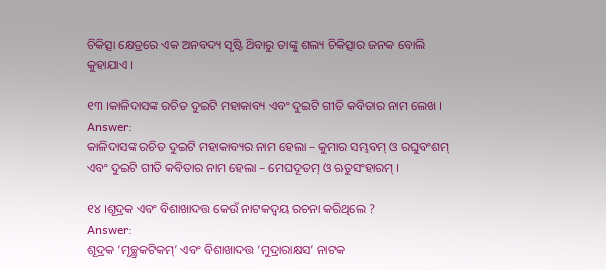ଚିକିତ୍ସା କ୍ଷେତ୍ରରେ ଏକ ଅନବଦ୍ୟ ସୃଷ୍ଟି ଥ‌ିବାରୁ ତାଙ୍କୁ ଶଲ୍ୟ ଚିକିତ୍ସାର ଜନକ ବୋଲି କୁହାଯାଏ ।

୧୩ ।କାଳିଦାସଙ୍କ ରଚିତ ଦୁଇଟି ମହାକାବ୍ୟ ଏବଂ ଦୁଇଟି ଗୀତି କବିତାର ନାମ ଲେଖ ।
Answer:
କାଳିଦାସଙ୍କ ରଚିତ ଦୁଇଟି ମହାକାବ୍ୟର ନାମ ହେଲା – କୁମାର ସମ୍ଭବମ୍ ଓ ରଘୁବଂଶମ୍ ଏବଂ ଦୁଇଟି ଗୀତି କବିତାର ନାମ ହେଲା – ମେଘଦୂତମ୍ ଓ ଋତୁସଂହାରମ୍ ।

୧୪ ।ଶୂଦ୍ରକ ଏବଂ ବିଶାଖାଦତ୍ତ କେଉଁ ନାଟକଦ୍ଵୟ ରଚନା କରିଥିଲେ ?
Answer:
ଶୂଦ୍ରକ ‘ମୃଚ୍ଛ୍ରକଟିକମ୍’ ଏବଂ ବିଶାଖାଦତ୍ତ ‘ମୁଦ୍ରାରାକ୍ଷସ’ ନାଟକ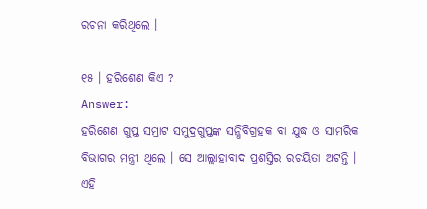ରଚନା କରିଥିଲେ ।

୧୫ । ହରିଶେଣ କିଏ ?
Answer:
ହରିଶେଣ ଗୁପ୍ତ ସମ୍ରାଟ ସମୁଦ୍ରଗୁପ୍ତଙ୍କ ସନ୍ଧିବିଗ୍ରହକ ବା ଯୁଦ୍ଧ ଓ ସାମରିକ ବିଭାଗର ମନ୍ତ୍ରୀ ଥିଲେ । ସେ ଆଲ୍ଲାହାବାଦ ପ୍ରଶସ୍ତିର ରଚୟିତା ଅଟନ୍ତି । ଏହି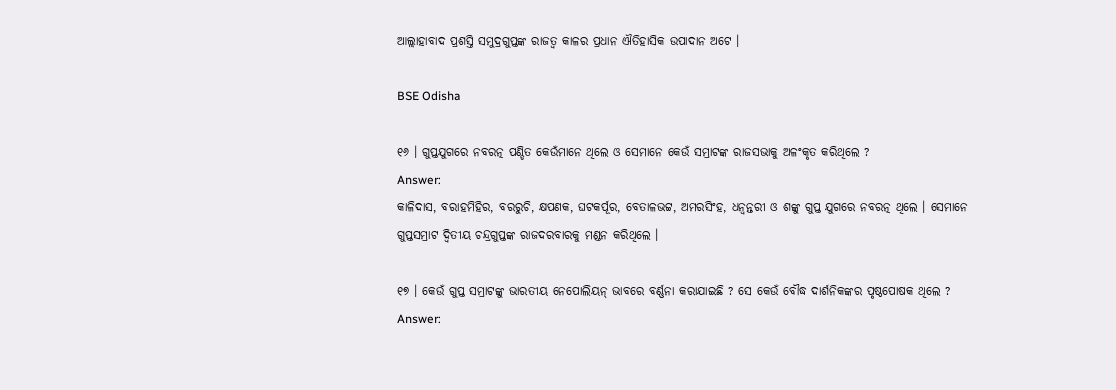ଆଲ୍ଲାହାବାଦ ପ୍ରଶସ୍ତି ସମୁଦ୍ରଗୁପ୍ତଙ୍କ ରାଜତ୍ଵ କାଳର ପ୍ରଧାନ ଐତିହାସିକ ଉପାଦାନ ଅଟେ ।

BSE Odisha

୧୬ । ଗୁପ୍ତଯୁଗରେ ନବରତ୍ନ ପଣ୍ଡିତ କେଉଁମାନେ ଥିଲେ ଓ ସେମାନେ କେଉଁ ସମ୍ରାଟଙ୍କ ରାଜସଭାକୁ ଅଳଂକୃତ କରିଥିଲେ ?
Answer:
କାଳିଦାସ, ବରାହମିହିର, ବରରୁଚି, କ୍ଷପଣକ, ଘଟକର୍ପୂର, ବେତାଳଭଟ୍ଟ, ଅମରସିଂହ, ଧନ୍ବନ୍ତରୀ ଓ ଶଙ୍କୁ ଗୁପ୍ତ ଯୁଗରେ ନବରତ୍ନ ଥିଲେ । ସେମାନେ ଗୁପ୍ତସମ୍ରାଟ ଦ୍ବିତୀୟ ଚନ୍ଦ୍ରଗୁପ୍ତଙ୍କ ରାଜଦରବାରକୁ ମଣ୍ଡନ କରିଥିଲେ ।

୧୭ । କେଉଁ ଗୁପ୍ତ ସମ୍ରାଟଙ୍କୁ ଭାରତୀୟ ନେପୋଲିୟନ୍ ଭାବରେ ବର୍ଣ୍ଣନା କରାଯାଇଛି ? ସେ କେଉଁ ବୌଦ୍ଧ ଦାର୍ଶନିକଙ୍କର ପୃଷ୍ଠପୋଷକ ଥିଲେ ?
Answer: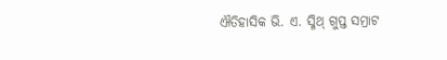ଐତିହାସିକ ଭି. ଏ. ସ୍ମିଥ୍ ଗୁପ୍ତ ସମ୍ରାଟ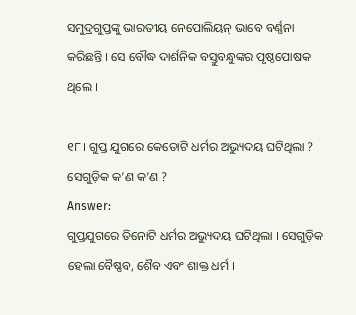ସମୁଦ୍ରଗୁପ୍ତଙ୍କୁ ଭାରତୀୟ ନେପୋଲିୟନ୍ ଭାବେ ବର୍ଣ୍ଣନା କରିଛନ୍ତି । ସେ ବୌଦ୍ଧ ଦାର୍ଶନିକ ବସ୍ତୁବନ୍ଧୁଙ୍କର ପୃଷ୍ଠପୋଷକ ଥିଲେ ।

୧୮। ଗୁପ୍ତ ଯୁଗରେ କେତୋଟି ଧର୍ମର ଅଭ୍ୟୁଦୟ ଘଟିଥିଲା ? ସେଗୁଡ଼ିକ କ’ଣ କ’ଣ ?
Answer:
ଗୁପ୍ତଯୁଗରେ ତିନୋଟି ଧର୍ମର ଅଭ୍ୟୁଦୟ ଘଟିଥିଲା । ସେଗୁଡ଼ିକ ହେଲା ବୈଷ୍ଣବ, ଶୈବ ଏବଂ ଶାକ୍ତ ଧର୍ମ ।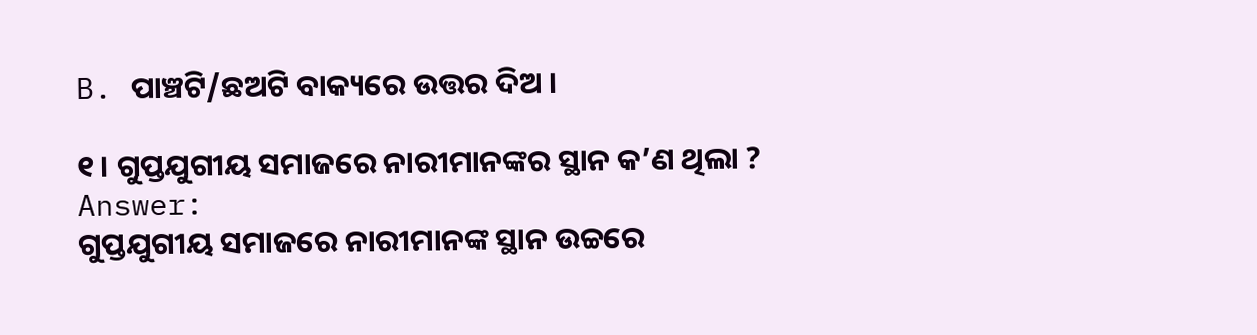B. ପାଞ୍ଚଟି/ଛଅଟି ବାକ୍ୟରେ ଉତ୍ତର ଦିଅ ।

୧। ଗୁପ୍ତଯୁଗୀୟ ସମାଜରେ ନାରୀମାନଙ୍କର ସ୍ଥାନ କ’ଣ ଥିଲା ?
Answer:
ଗୁପ୍ତଯୁଗୀୟ ସମାଜରେ ନାରୀମାନଙ୍କ ସ୍ଥାନ ଉଚ୍ଚରେ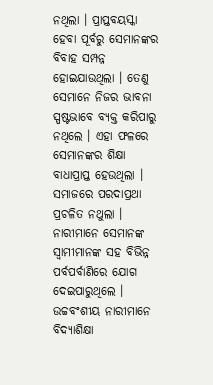ନଥିଲା । ପ୍ରାପ୍ତବୟସ୍କା ହେବା ପୂର୍ବରୁ ସେମାନଙ୍କର ବିବାହ ସମ୍ପନ୍ନ ହୋଇଯାଉଥିଲା । ତେଣୁ ସେମାନେ ନିଜର ଭାବନା ସ୍ପଷ୍ଟଭାବେ ବ୍ୟକ୍ତ କରିପାରୁ ନଥିଲେ । ଏହା ଫଳରେ ସେମାନଙ୍କର ଶିକ୍ଷା ବାଧାପ୍ରାପ୍ତ ହେଉଥିଲା । ସମାଜରେ ପରଦାପ୍ରଥା ପ୍ରଚଳିତ ନଥୁଲା । ନାରୀମାନେ ସେମାନଙ୍କ ସ୍ଵାମୀମାନଙ୍କ ସହ ବିଭିନ୍ନ ପର୍ବପର୍ବାଣିରେ ଯୋଗ ଦେଇପାରୁଥିଲେ । ଉଚ୍ଚବଂଶୀୟ ନାରୀମାନେ ବିଦ୍ୟାଶିକ୍ଷା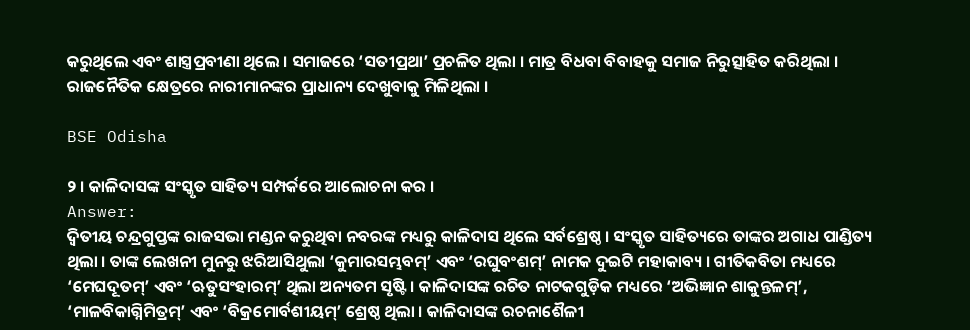କରୁଥିଲେ ଏବଂ ଶାସ୍ତ୍ରପ୍ରବୀଣା ଥିଲେ । ସମାଜରେ ‘ସତୀପ୍ରଥା’ ପ୍ରଚଳିତ ଥିଲା । ମାତ୍ର ବିଧବା ବିବାହକୁ ସମାଜ ନିରୁତ୍ସାହିତ କରିଥିଲା । ରାଜନୈତିକ କ୍ଷେତ୍ରରେ ନାରୀମାନଙ୍କର ପ୍ରାଧାନ୍ୟ ଦେଖୁବାକୁ ମିଳିଥିଲା ।

BSE Odisha

୨ । କାଳିଦାସଙ୍କ ସଂସ୍କୃତ ସାହିତ୍ୟ ସମ୍ପର୍କରେ ଆଲୋଚନା କର ।
Answer:
ଦ୍ଵିତୀୟ ଚନ୍ଦ୍ରଗୁପ୍ତଙ୍କ ରାଜସଭା ମଣ୍ଡନ କରୁଥିବା ନବରଙ୍କ ମଧ୍ୟରୁ କାଳିଦାସ ଥିଲେ ସର୍ବଶ୍ରେଷ୍ଠ । ସଂସ୍କୃତ ସାହିତ୍ୟରେ ତାଙ୍କର ଅଗାଧ ପାଣ୍ଡିତ୍ୟ ଥିଲା । ତାଙ୍କ ଲେଖନୀ ମୁନରୁ ଝରିଆସିଥୁଲା ‘କୁମାରସମ୍ଭବମ୍’ ଏବଂ ‘ରଘୁବଂଶମ୍’ ନାମକ ଦୁଇଟି ମହାକାବ୍ୟ । ଗୀତିକବିତା ମଧ୍ୟରେ ‘ମେଘଦୂତମ୍’ ଏବଂ ‘ଋତୁସଂହାରମ୍’ ଥିଲା ଅନ୍ୟତମ ସୃଷ୍ଟି । କାଳିଦାସଙ୍କ ରଚିତ ନାଟକଗୁଡ଼ିକ ମଧ୍ୟରେ ‘ଅଭିଜ୍ଞାନ ଶାକୁନ୍ତଳମ୍’, ‘ମାଳବିକାଗ୍ନିମିତ୍ରମ୍’ ଏବଂ ‘ବିକ୍ରମୋର୍ବଶୀୟମ୍’ ଶ୍ରେଷ୍ଠ ଥିଲା । କାଳିଦାସଙ୍କ ରଚନାଶୈଳୀ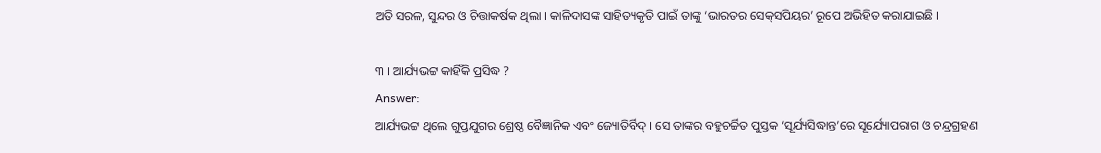ଅତି ସରଳ, ସୁନ୍ଦର ଓ ଚିତ୍ତାକର୍ଷକ ଥିଲା । କାଳିଦାସଙ୍କ ସାହିତ୍ୟକୃତି ପାଇଁ ତାଙ୍କୁ ‘ଭାରତର ସେକ୍‌ସପିୟର’ ରୂପେ ଅଭିହିତ କରାଯାଇଛି ।

୩ । ଆର୍ଯ୍ୟଭଟ୍ଟ କାହିଁକି ପ୍ରସିଦ୍ଧ ?
Answer:
ଆର୍ଯ୍ୟଭଟ୍ଟ ଥିଲେ ଗୁପ୍ତଯୁଗର ଶ୍ରେଷ୍ଠ ବୈଜ୍ଞାନିକ ଏବଂ ଜ୍ୟୋତିର୍ବିଦ୍ । ସେ ତାଙ୍କର ବହୁଚର୍ଚ୍ଚିତ ପୁସ୍ତକ ‘ସୂର୍ଯ୍ୟସିଦ୍ଧାନ୍ତ’ରେ ସୂର୍ଯ୍ୟୋପରାଗ ଓ ଚନ୍ଦ୍ରଗ୍ରହଣ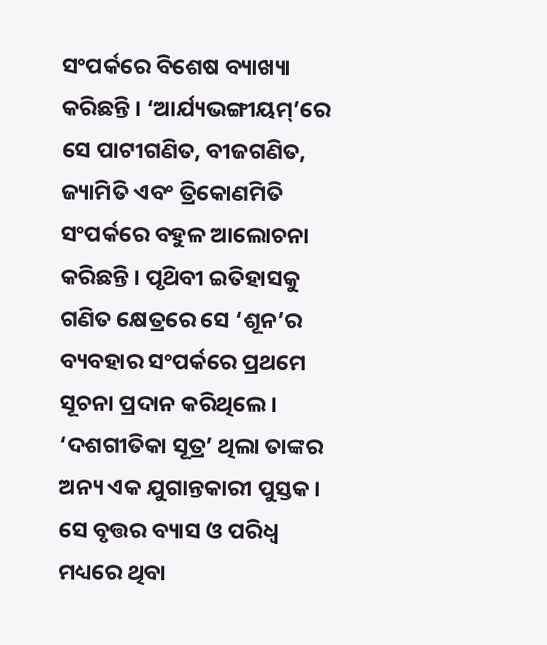ସଂପର୍କରେ ବିଶେଷ ବ୍ୟାଖ୍ୟା କରିଛନ୍ତି । ‘ଆର୍ଯ୍ୟଭଙ୍ଗୀୟମ୍’ରେ ସେ ପାଟୀଗଣିତ, ବୀଜଗଣିତ, ଜ୍ୟାମିତି ଏବଂ ତ୍ରିକୋଣମିତି ସଂପର୍କରେ ବହୁଳ ଆଲୋଚନା କରିଛନ୍ତି । ପୃଥ‌ିବୀ ଇତିହାସକୁ ଗଣିତ କ୍ଷେତ୍ରରେ ସେ ‘ଶୂନ’ର ବ୍ୟବହାର ସଂପର୍କରେ ପ୍ରଥମେ ସୂଚନା ପ୍ରଦାନ କରିଥିଲେ । ‘ଦଶଗୀତିକା ସୂତ୍ର’ ଥିଲା ତାଙ୍କର ଅନ୍ୟ ଏକ ଯୁଗାନ୍ତକାରୀ ପୁସ୍ତକ । ସେ ବୃତ୍ତର ବ୍ୟାସ ଓ ପରିଧ୍ଵ ମଧ୍ୟରେ ଥିବା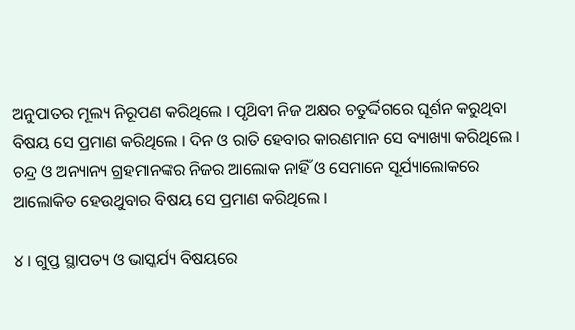ଅନୁପାତର ମୂଲ୍ୟ ନିରୂପଣ କରିଥିଲେ । ପୃଥ‌ିବୀ ନିଜ ଅକ୍ଷର ଚତୁର୍ଦ୍ଦିଗରେ ଘୂର୍ଶନ କରୁଥିବା ବିଷୟ ସେ ପ୍ରମାଣ କରିଥିଲେ । ଦିନ ଓ ରାତି ହେବାର କାରଣମାନ ସେ ବ୍ୟାଖ୍ୟା କରିଥିଲେ । ଚନ୍ଦ୍ର ଓ ଅନ୍ୟାନ୍ୟ ଗ୍ରହମାନଙ୍କର ନିଜର ଆଲୋକ ନାହିଁ ଓ ସେମାନେ ସୂର୍ଯ୍ୟାଲୋକରେ ଆଲୋକିତ ହେଉଥୁବାର ବିଷୟ ସେ ପ୍ରମାଣ କରିଥିଲେ ।

୪ । ଗୁପ୍ତ ସ୍ଥାପତ୍ୟ ଓ ଭାସ୍କର୍ଯ୍ୟ ବିଷୟରେ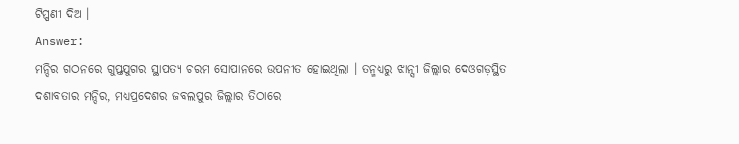ଟିପ୍ପଣୀ ଦିଅ ।
Answer:
ମନ୍ଦିର ଗଠନରେ ଗୁପ୍ତଯୁଗର ସ୍ଥାପତ୍ୟ ଚରମ ସୋପାନରେ ଉପନୀତ ହୋଇଥିଲା । ତନ୍ମଧ୍ୟରୁ ଝାନ୍ସୀ ଜିଲ୍ଲାର ଦେଓଗଡ଼ସ୍ଥିତ ଦଶାବତାର ମନ୍ଦିର, ମଧ୍ୟପ୍ରଦେଶର ଜବଲପୁର ଜିଲ୍ଲାର ତିଠାରେ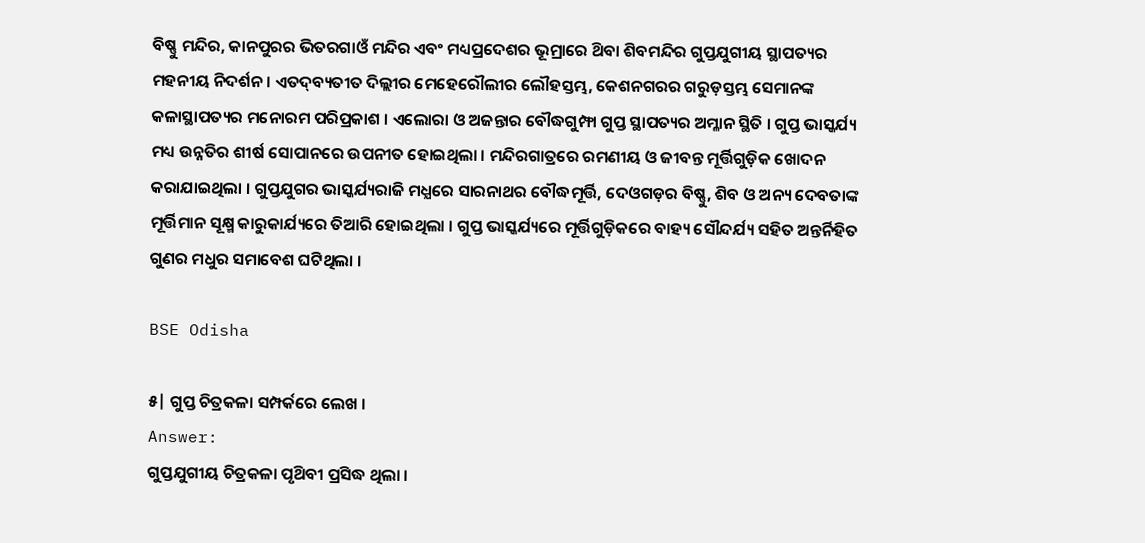ବିଷ୍ଣୁ ମନ୍ଦିର, କାନପୁରର ଭିତରଗାଓଁ ମନ୍ଦିର ଏବଂ ମଧ୍ୟପ୍ରଦେଶର ଭୂମ୍ରାରେ ଥ‌ିବା ଶିବମନ୍ଦିର ଗୁପ୍ତଯୁଗୀୟ ସ୍ଥାପତ୍ୟର ମହନୀୟ ନିଦର୍ଶନ । ଏତଦ୍‌ବ୍ୟତୀତ ଦିଲ୍ଲୀର ମେହେରୌଲୀର ଲୌହସ୍ତମ୍ଭ, କେଶନଗରର ଗରୁଡ଼ସ୍ତମ୍ଭ ସେମାନଙ୍କ କଳାସ୍ଥାପତ୍ୟର ମନୋରମ ପରିପ୍ରକାଶ । ଏଲୋରା ଓ ଅଜନ୍ତାର ବୌଦ୍ଧଗୁମ୍ଫା ଗୁପ୍ତ ସ୍ଥାପତ୍ୟର ଅମ୍ଳାନ ସ୍ଥିତି । ଗୁପ୍ତ ଭାସ୍କର୍ଯ୍ୟ ମଧ୍ୟ ଉନ୍ନତିର ଶୀର୍ଷ ସୋପାନରେ ଉପନୀତ ହୋଇଥିଲା । ମନ୍ଦିରଗାତ୍ରରେ ରମଣୀୟ ଓ ଜୀବନ୍ତ ମୂର୍ତ୍ତିଗୁଡ଼ିକ ଖୋଦନ କରାଯାଇଥିଲା । ଗୁପ୍ତଯୁଗର ଭାସ୍କର୍ଯ୍ୟରାଜି ମଧ୍ଯରେ ସାରନାଥର ବୌଦ୍ଧମୂର୍ତ୍ତି, ଦେଓଗଡ଼ର ବିଷ୍ଣୁ, ଶିବ ଓ ଅନ୍ୟ ଦେବତାଙ୍କ ମୂର୍ତ୍ତିମାନ ସୂକ୍ଷ୍ମ କାରୁକାର୍ଯ୍ୟରେ ତିଆରି ହୋଇଥିଲା । ଗୁପ୍ତ ଭାସ୍କର୍ଯ୍ୟରେ ମୂର୍ତ୍ତିଗୁଡ଼ିକରେ ବାହ୍ୟ ସୌନ୍ଦର୍ଯ୍ୟ ସହିତ ଅନ୍ତର୍ନିହିତ ଗୁଣର ମଧୁର ସମାବେଶ ଘଟିଥିଲା ।

BSE Odisha

୫| ଗୁପ୍ତ ଚିତ୍ରକଳା ସମ୍ପର୍କରେ ଲେଖ ।
Answer:
ଗୁପ୍ତଯୁଗୀୟ ଚିତ୍ରକଳା ପୃଥ‌ିବୀ ପ୍ରସିଦ୍ଧ ଥିଲା ।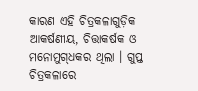କାରଣ ଏହି ଚିତ୍ରକଳାଗୁଡ଼ିକ ଆକର୍ଷଣୀୟ, ଚିତ୍ତାକର୍ଷକ ଓ ମନୋମୁଗ୍‌ଧକର ଥିଲା । ଗୁପ୍ତ ଚିତ୍ରକଳାରେ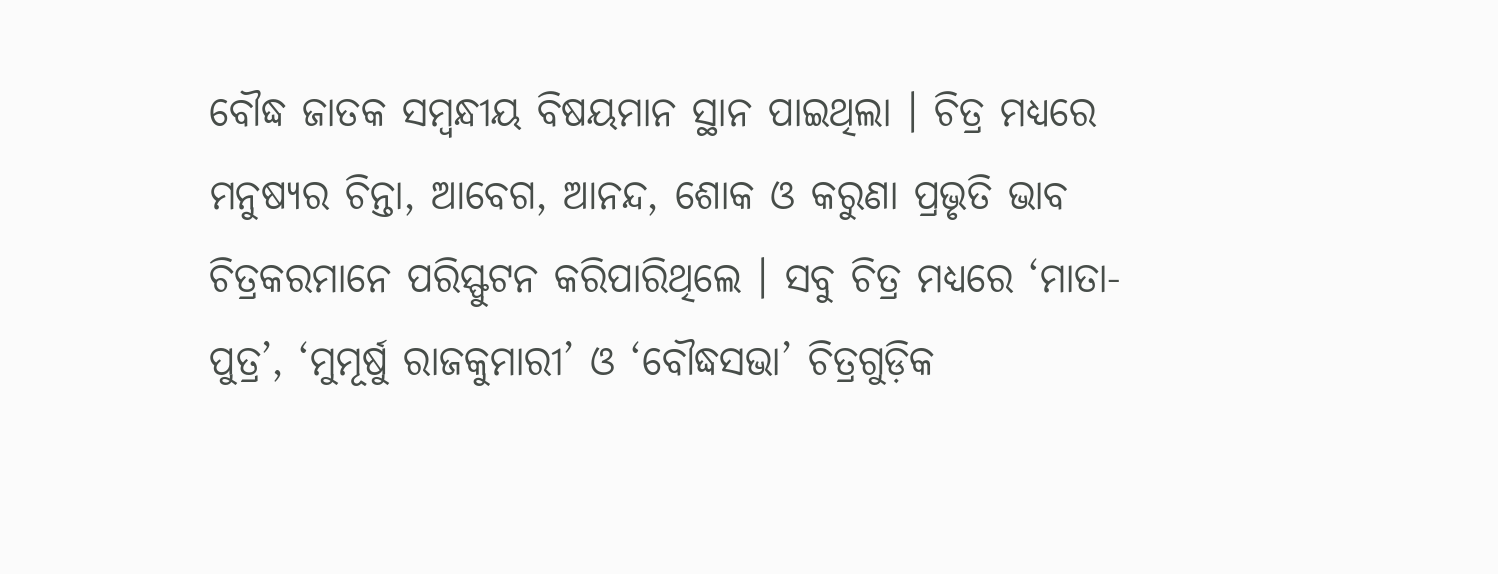ବୌଦ୍ଧ ଜାତକ ସମ୍ବନ୍ଧୀୟ ବିଷୟମାନ ସ୍ଥାନ ପାଇଥିଲା । ଚିତ୍ର ମଧ୍ୟରେ ମନୁଷ୍ୟର ଚିନ୍ତା, ଆବେଗ, ଆନନ୍ଦ, ଶୋକ ଓ କରୁଣା ପ୍ରଭୃତି ଭାବ ଚିତ୍ରକରମାନେ ପରିସ୍ଫୁଟନ କରିପାରିଥିଲେ । ସବୁ ଚିତ୍ର ମଧ୍ୟରେ ‘ମାତା-ପୁତ୍ର’, ‘ମୁମୂର୍ଷୁ ରାଜକୁମାରୀ’ ଓ ‘ବୌଦ୍ଧସଭା’ ଚିତ୍ରଗୁଡ଼ିକ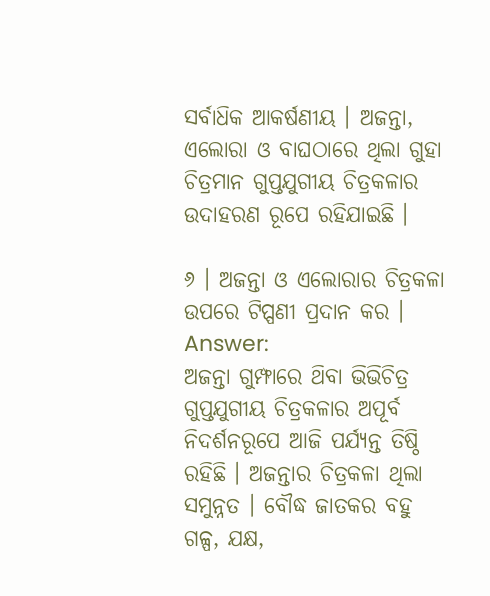ସର୍ବାଧ‌ିକ ଆକର୍ଷଣୀୟ । ଅଜନ୍ତା, ଏଲୋରା ଓ ବାଘଠାରେ ଥିଲା ଗୁହା ଚିତ୍ରମାନ ଗୁପ୍ତଯୁଗୀୟ ଚିତ୍ରକଳାର ଉଦାହରଣ ରୂପେ ରହିଯାଇଛି ।

୬ । ଅଜନ୍ତା ଓ ଏଲୋରାର ଚିତ୍ରକଳା ଉପରେ ଟିପ୍ପଣୀ ପ୍ରଦାନ କର ।
Answer:
ଅଜନ୍ତା ଗୁମ୍ଫାରେ ଥ‌ିବା ଭିଭିଚିତ୍ର ଗୁପ୍ତଯୁଗୀୟ ଚିତ୍ରକଳାର ଅପୂର୍ବ ନିଦର୍ଶନରୂପେ ଆଜି ପର୍ଯ୍ୟନ୍ତ ତିଷ୍ଠି ରହିଛି । ଅଜନ୍ତାର ଚିତ୍ରକଳା ଥିଲା ସମୁନ୍ନତ । ବୌଦ୍ଧ ଜାତକର ବହୁ ଗଳ୍ପ, ଯକ୍ଷ,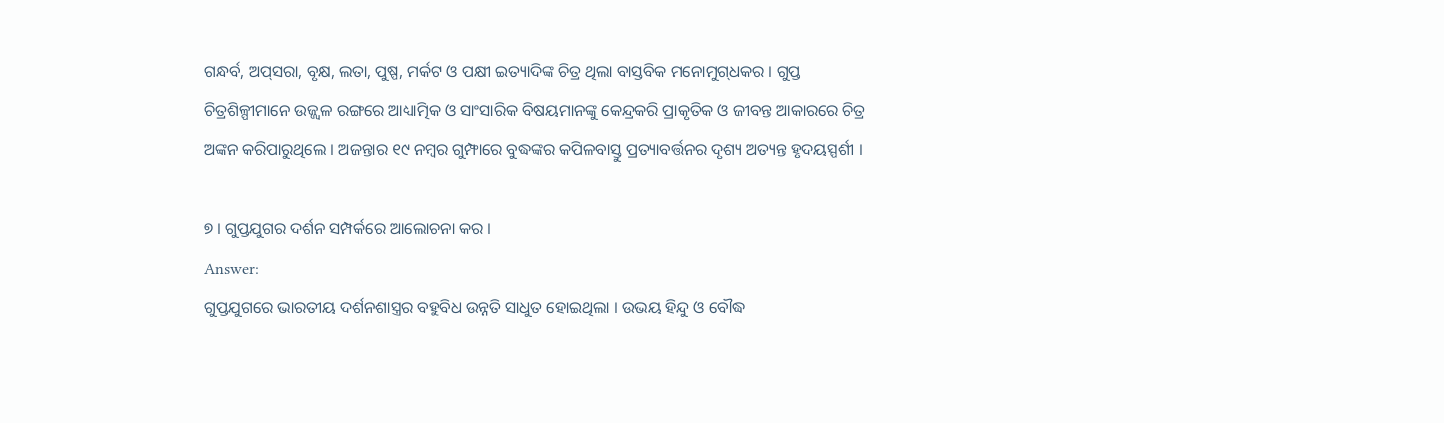ଗନ୍ଧର୍ବ, ଅପ୍‌ସରା, ବୃକ୍ଷ, ଲତା, ପୁଷ୍ପ, ମର୍କଟ ଓ ପକ୍ଷୀ ଇତ୍ୟାଦିଙ୍କ ଚିତ୍ର ଥିଲା ବାସ୍ତବିକ ମନୋମୁଗ୍‌ଧକର । ଗୁପ୍ତ ଚିତ୍ରଶିଳ୍ପୀମାନେ ଉଜ୍ଜ୍ଵଳ ରଙ୍ଗରେ ଆଧ୍ୟାତ୍ମିକ ଓ ସାଂସାରିକ ବିଷୟମାନଙ୍କୁ କେନ୍ଦ୍ରକରି ପ୍ରାକୃତିକ ଓ ଜୀବନ୍ତ ଆକାରରେ ଚିତ୍ର ଅଙ୍କନ କରିପାରୁଥିଲେ । ଅଜନ୍ତାର ୧୯ ନମ୍ବର ଗୁମ୍ଫାରେ ବୁଦ୍ଧଙ୍କର କପିଳବାସ୍ତୁ ପ୍ରତ୍ୟାବର୍ତ୍ତନର ଦୃଶ୍ୟ ଅତ୍ୟନ୍ତ ହୃଦୟସ୍ପର୍ଶୀ ।

୭ । ଗୁପ୍ତଯୁଗର ଦର୍ଶନ ସମ୍ପର୍କରେ ଆଲୋଚନା କର ।
Answer:
ଗୁପ୍ତଯୁଗରେ ଭାରତୀୟ ଦର୍ଶନଶାସ୍ତ୍ରର ବହୁବିଧ ଉନ୍ନତି ସାଧୁତ ହୋଇଥିଲା । ଉଭୟ ହିନ୍ଦୁ ଓ ବୌଦ୍ଧ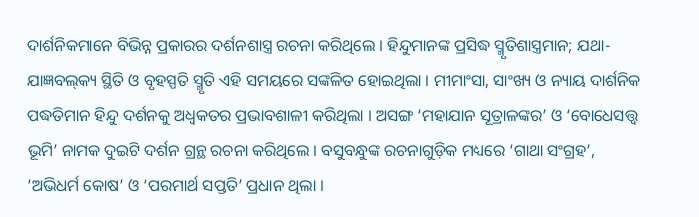ଦାର୍ଶନିକମାନେ ବିଭିନ୍ନ ପ୍ରକାରର ଦର୍ଶନଶାସ୍ତ୍ର ରଚନା କରିଥିଲେ । ହିନ୍ଦୁମାନଙ୍କ ପ୍ରସିଦ୍ଧ ସ୍ମୃତିଶାସ୍ତ୍ରମାନ; ଯଥା- ଯାଜ୍ଞବଲ୍‌କ୍ୟ ସ୍ଥିତି ଓ ବୃହସ୍ପତି ସ୍ମୃତି ଏହି ସମୟରେ ସଙ୍କଳିତ ହୋଇଥିଲା । ମୀମାଂସା, ସାଂଖ୍ୟ ଓ ନ୍ୟାୟ ଦାର୍ଶନିକ ପଦ୍ଧତିମାନ ହିନ୍ଦୁ ଦର୍ଶନକୁ ଅଧ୍ଵକତର ପ୍ରଭାବଶାଳୀ କରିଥିଲା । ଅସଙ୍ଗ ‘ମହାଯାନ ସୂତ୍ରାଳଙ୍କର’ ଓ ‘ବୋଧେସତ୍ତ୍ଵ ଭୂମି’ ନାମକ ଦୁଇଟି ଦର୍ଶନ ଗ୍ରନ୍ଥ ରଚନା କରିଥିଲେ । ବସୁବନ୍ଧୁଙ୍କ ରଚନାଗୁଡ଼ିକ ମଧ୍ୟରେ ‘ଗାଥା ସଂଗ୍ରହ’, ‘ଅଭିଧର୍ମ କୋଷ’ ଓ ‘ପରମାର୍ଥ ସପ୍ତତି’ ପ୍ରଧାନ ଥିଲା ।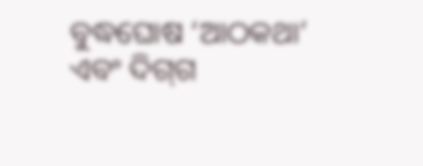ବୁଦ୍ଧଘୋଷ ‘ଆଠକଥା’ ଏବଂ ଦିଗ୍‌ଗ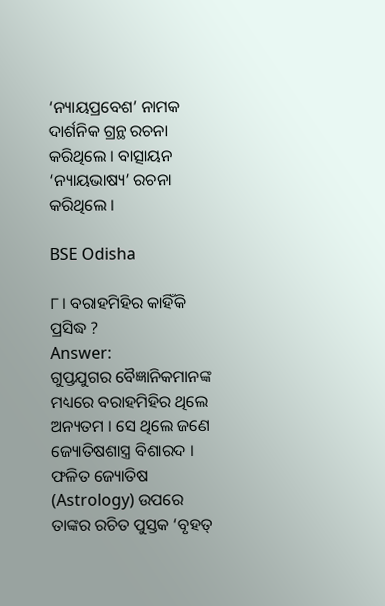‘ନ୍ୟାୟପ୍ରବେଶ’ ନାମକ ଦାର୍ଶନିକ ଗ୍ରନ୍ଥ ରଚନା କରିଥିଲେ । ବାତ୍ସାୟନ ‘ନ୍ୟାୟଭାଷ୍ୟ’ ରଚନା କରିଥିଲେ ।

BSE Odisha

୮। ବରାହମିହିର କାହିଁକି ପ୍ରସିଦ୍ଧ ?
Answer:
ଗୁପ୍ତଯୁଗର ବୈଜ୍ଞାନିକମାନଙ୍କ ମଧ୍ୟରେ ବରାହମିହିର ଥିଲେ ଅନ୍ୟତମ । ସେ ଥିଲେ ଜଣେ ଜ୍ୟୋତିଷଶାସ୍ତ୍ର ବିଶାରଦ । ଫଳିତ ଜ୍ୟୋତିଷ (Astrology) ଉପରେ ତାଙ୍କର ରଚିତ ପୁସ୍ତକ ‘ବୃହତ୍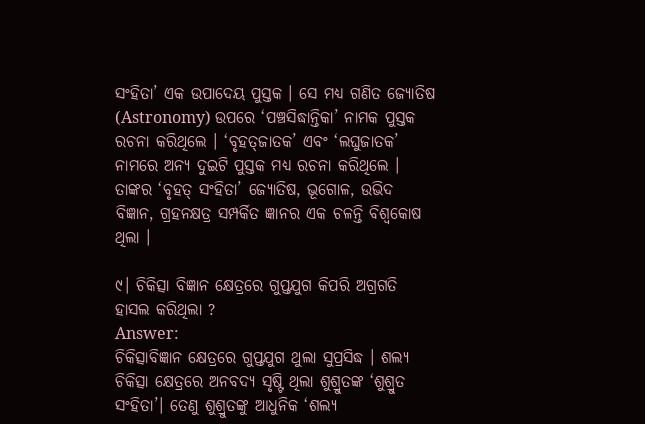ସଂହିତା’ ଏକ ଉପାଦେୟ ପୁସ୍ତକ । ସେ ମଧ୍ଯ ଗଣିତ ଜ୍ୟୋତିଷ (Astronomy) ଉପରେ ‘ପଞ୍ଚସିଦ୍ଧାନ୍ତିକା’ ନାମକ ପୁସ୍ତକ ରଚନା କରିଥିଲେ । ‘ବୃହତ୍‌ଜାତକ’ ଏବଂ ‘ଲଘୁଜାତକ’ ନାମରେ ଅନ୍ୟ ଦୁଇଟି ପୁସ୍ତକ ମଧ୍ୟ ରଚନା କରିଥିଲେ । ତାଙ୍କର ‘ବୃହତ୍ ସଂହିତା’ ଜ୍ୟୋତିଷ, ଭୂଗୋଳ, ଉଭିଦ ବିଜ୍ଞାନ, ଗ୍ରହନକ୍ଷତ୍ର ସମ୍ପର୍କିତ ଜ୍ଞାନର ଏକ ଚଳନ୍ତି ବିଶ୍ଵକୋଷ ଥିଲା ।

୯। ଚିକିତ୍ସା ବିଜ୍ଞାନ କ୍ଷେତ୍ରରେ ଗୁପ୍ତଯୁଗ କିପରି ଅଗ୍ରଗତି ହାସଲ କରିଥିଲା ?
Answer:
ଚିକିତ୍ସାବିଜ୍ଞାନ କ୍ଷେତ୍ରରେ ଗୁପ୍ତଯୁଗ ଥୁଲା ସୁପ୍ରସିଦ୍ଧ । ଶଲ୍ୟ ଚିକିତ୍ସା କ୍ଷେତ୍ରରେ ଅନବଦ୍ୟ ସୃଷ୍ଟି ଥିଲା ଶୁଶ୍ରୁତଙ୍କ ‘ଶୁଶ୍ରୁତ ସଂହିତା’। ତେଣୁ ଶୁଶ୍ରୁତଙ୍କୁ ଆଧୁନିକ ‘ଶଲ୍ୟ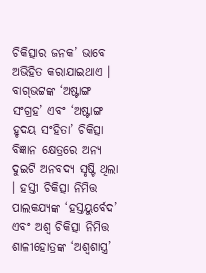ଚିକିତ୍ସାର ଜନକ’ ଭାବେ ଅଭିହିତ କରାଯାଇଥାଏ । ବାଗ୍‌ଭଟ୍ଟଙ୍କ ‘ଅଷ୍ଟାଙ୍ଗ ସଂଗ୍ରହ’ ଏବଂ ‘ଅଷ୍ଟାଙ୍ଗ ହୃଦୟ ସଂହିତା’ ଚିକିତ୍ସା ବିଜ୍ଞାନ କ୍ଷେତ୍ରରେ ଅନ୍ୟ ଦୁଇଟି ଅନବଦ୍ୟ ସୃଷ୍ଟି ଥିଲା । ହସ୍ତୀ ଚିକିତ୍ସା ନିମିତ୍ତ ପାଲକଯ୍ୟଙ୍କ ‘ହସ୍ତୟୁର୍ବେଦ’ ଏବଂ ଅଶ୍ଵ ଚିକିତ୍ସା ନିମିତ୍ତ ଶାଳୀହୋତ୍ରଙ୍କ ‘ଅଶ୍ଵଶାସ୍ତ୍ର’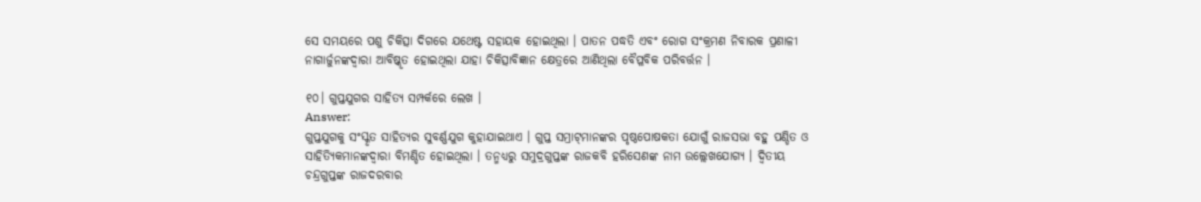ସେ ସମୟରେ ପଶୁ ଚିକିତ୍ସା ଦିଗରେ ଯଥେଷ୍ଟ ସହାୟକ ହୋଇଥିଲା । ପାତନ ପଦ୍ଧତି ଏବଂ ରୋଗ ସଂକ୍ରମଣ ନିବାରକ ପ୍ରଣାଳୀ ନାଗାର୍ଜୁନଙ୍କଦ୍ୱାରା ଆବିଷ୍କୃତ ହୋଇଥିଲା ଯାହା ଚିକିତ୍ସାବିଜ୍ଞାନ କ୍ଷେତ୍ରରେ ଆଣିଥିଲା ବୈପ୍ଳବିକ ପରିବର୍ତ୍ତନ ।

୧୦। ଗୁପ୍ତଯୁଗର ସାହିତ୍ୟ ସମ୍ପର୍କରେ ଲେଖ ।
Answer:
ଗୁପ୍ତଯୁଗକୁ ସଂସ୍କୃତ ସାହିତ୍ୟର ସୁବର୍ଣ୍ଣଯୁଗ କୁହାଯାଇଥାଏ । ଗୁପ୍ତ ସମ୍ରାଟ୍‌ମାନଙ୍କର ପୃଷ୍ଠପୋଷକତା ଯୋଗୁଁ ରାଜସଭା ବହୁ ପଣ୍ଡିତ ଓ ସାହିତ୍ୟିକମାନଙ୍କଦ୍ଵାରା ବିମଣ୍ଡିତ ହୋଇଥିଲା । ତନ୍ମଧ୍ୟରୁ ସମୁଦ୍ରଗୁପ୍ତଙ୍କ ରାଜକବି ହରିସେଣଙ୍କ ନାମ ଉଲ୍ଲେଖଯୋଗ୍ୟ । ଦ୍ଵିତୀୟ ଚନ୍ଦ୍ରଗୁପ୍ତଙ୍କ ରାଜଦରବାର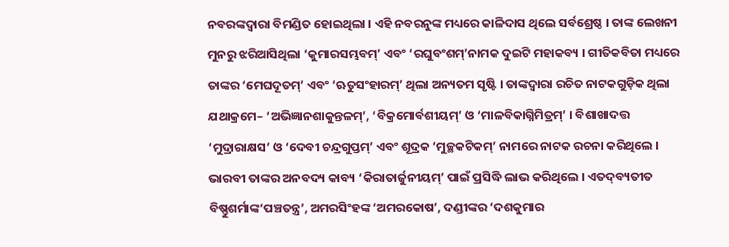ନବରଙ୍କଦ୍ୱାରା ବିମଣ୍ଡିତ ହୋଇଥିଲା । ଏହି ନବରନୁଙ୍କ ମଧ୍ୟରେ କାଳିଦାସ ଥିଲେ ସର୍ବଶ୍ରେଷ୍ଠ । ତାଙ୍କ ଲେଖନୀ ମୁନରୁ ଝରିଆସିଥିଲା ‘କୁମାରସମ୍ଭବମ୍’ ଏବଂ ‘ରଘୁବଂଶମ୍’ନାମକ ଦୁଇଟି ମହାକବ୍ୟ । ଗୀତିକବିତା ମଧ୍ୟରେ ତାଙ୍କର ‘ମେଘଦୂତମ୍’ ଏବଂ ‘ଋତୁସଂହାରମ୍’ ଥିଲା ଅନ୍ୟତମ ସୃଷ୍ଟି । ତାଙ୍କଦ୍ୱାରା ରଚିତ ନାଟକଗୁଡ଼ିକ ଥିଲା ଯଥାକ୍ରମେ– ‘ଅଭିଜ୍ଞାନଶାକୁନ୍ତଳମ୍’, ‘ବିକ୍ରମୋର୍ବଶୀୟମ୍’ ଓ ‘ମାଳବିକାଗ୍ନିମିତ୍ରମ୍’ । ବିଶାଖାଦତ୍ତ ‘ମୁଦ୍ରାରାକ୍ଷସ’ ଓ ‘ଦେବୀ ଚନ୍ଦ୍ରଗୁପ୍ତମ୍’ ଏବଂ ଶୂଦ୍ରକ ‘ମୁଚ୍ଛକଟିକମ୍’ ନାମରେ ନାଟକ ରଚନା କରିଥିଲେ । ଭାରବୀ ତାଙ୍କର ଅନବଦ୍ୟ କାବ୍ୟ ‘କିରାତାର୍ଜୁନୀୟମ୍’ ପାଇଁ ପ୍ରସିଦ୍ଧି ଲାଭ କରିଥିଲେ । ଏତଦ୍‌ବ୍ୟତୀତ ବିଷ୍ଣୁଶର୍ମାଙ୍କ‘ପଞ୍ଚତନ୍ତ୍ର’, ଅମରସିଂହଙ୍କ ‘ଅମରକୋଷ’, ଦଣ୍ଡୀଙ୍କର ‘ଦଶକୁମାର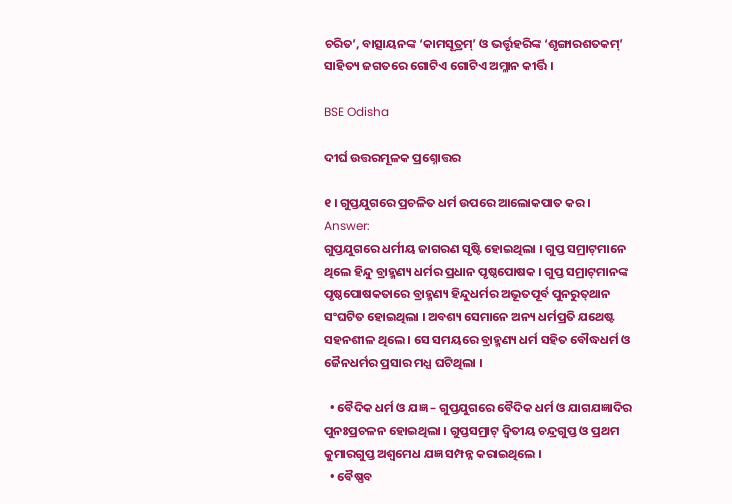ଚରିତ’, ବାତ୍ସାୟନଙ୍କ ‘କାମସୂତ୍ରମ୍’ ଓ ଭର୍ତ୍ତୃହରିଙ୍କ ‘ଶୃଙ୍ଗାରଶତକମ୍’ ସାହିତ୍ୟ ଜଗତରେ ଗୋଟିଏ ଗୋଟିଏ ଅମ୍ଳାନ କୀର୍ତ୍ତି ।

BSE Odisha

ଦୀର୍ଘ ଉତ୍ତରମୂଳକ ପ୍ରଶ୍ନୋତ୍ତର

୧ । ଗୁପ୍ତଯୁଗରେ ପ୍ରଚଳିତ ଧର୍ମ ଉପରେ ଆଲୋକପାତ କର ।
Answer:
ଗୁପ୍ତଯୁଗରେ ଧର୍ମୀୟ ଜାଗରଣ ସୃଷ୍ଟି ହୋଇଥିଲା । ଗୁପ୍ତ ସମ୍ରାଟ୍‌ମାନେ ଥିଲେ ହିନ୍ଦୁ ବ୍ରାହ୍ମଣ୍ୟ ଧର୍ମର ପ୍ରଧାନ ପୃଷ୍ଠପୋଷକ । ଗୁପ୍ତ ସମ୍ରାଟ୍‌ମାନଙ୍କ ପୃଷ୍ଠପୋଷକତାରେ ବ୍ରାହ୍ମଣ୍ୟ ହିନ୍ଦୁଧର୍ମର ଅଭୂତପୂର୍ବ ପୁନରୁତ୍‌ଥାନ ସଂଘଟିତ ହୋଇଥିଲା । ଅବଶ୍ୟ ସେମାନେ ଅନ୍ୟ ଧର୍ମପ୍ରତି ଯଥେଷ୍ଟ ସହନଶୀଳ ଥିଲେ । ସେ ସମୟରେ ବ୍ରାହ୍ମଣ୍ୟ ଧର୍ମ ସହିତ ବୌଦ୍ଧଧର୍ମ ଓ ଜୈନଧର୍ମର ପ୍ରସାର ମଧ୍ଯ ଘଟିଥିଲା ।

  • ବୈଦିକ ଧର୍ମ ଓ ଯଜ୍ଞ – ଗୁପ୍ତଯୁଗରେ ବୈଦିକ ଧର୍ମ ଓ ଯାଗଯଜ୍ଞାଦିର ପୁନଃପ୍ରଚଳନ ହୋଇଥିଲା । ଗୁପ୍ତସମ୍ରାଟ୍ ଦ୍ଵିତୀୟ ଚନ୍ଦ୍ରଗୁପ୍ତ ଓ ପ୍ରଥମ କୁମାରଗୁପ୍ତ ଅଶ୍ଵମେଧ ଯଜ୍ଞ ସମ୍ପନ୍ନ କରାଇଥିଲେ ।
  • ବୈଷ୍ଣବ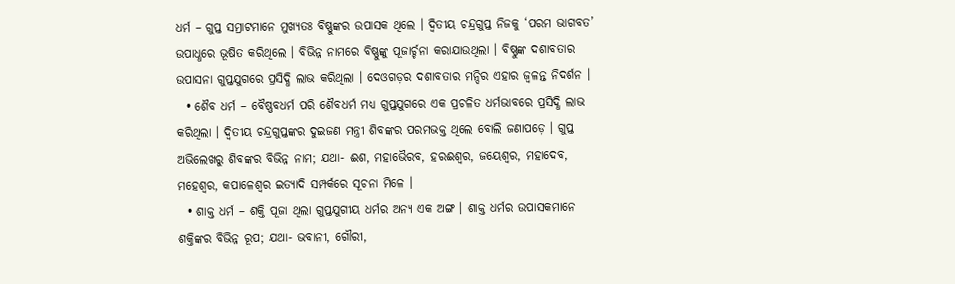ଧର୍ମ – ଗୁପ୍ତ ସମ୍ରାଟମାନେ ମୁଖ୍ୟତଃ ବିଷ୍ଣୁଙ୍କର ଉପାସକ ଥିଲେ । ଦ୍ୱିତୀୟ ଚନ୍ଦ୍ରଗୁପ୍ତ ନିଜକୁ ‘ପରମ ଭାଗବତ’ ଉପାଧ୍ଧରେ ଭୂଷିତ କରିଥିଲେ । ବିଭିନ୍ନ ନାମରେ ବିଷ୍ଣୁଙ୍କୁ ପୂଜାର୍ଚ୍ଚନା କରାଯାଉଥିଲା । ବିଷ୍ଣୁଙ୍କ ଦଶାବତାର ଉପାସନା ଗୁପ୍ତଯୁଗରେ ପ୍ରସିଦ୍ଧି ଲାଭ କରିଥିଲା । ଦେଓଗଡ଼ର ଦଶାବତାର ମନ୍ଦିର ଏହାର ଜ୍ୱଳନ୍ତ ନିଦର୍ଶନ ।
  • ଶୈବ ଧର୍ମ – ବୈଷ୍ଣବଧର୍ମ ପରି ଶୈବଧର୍ମ ମଧ୍ୟ ଗୁପ୍ତଯୁଗରେ ଏକ ପ୍ରଚଳିତ ଧର୍ମଭାବରେ ପ୍ରସିଦ୍ଧି ଲାଭ କରିଥିଲା । ଦ୍ଵିତୀୟ ଚନ୍ଦ୍ରଗୁପ୍ତଙ୍କର ଦୁଇଜଣ ମନ୍ତ୍ରୀ ଶିବଙ୍କର ପରମଭକ୍ତ ଥିଲେ ବୋଲି ଜଣାପଡ଼େ । ଗୁପ୍ତ ଅଭିଲେଖରୁ ଶିବଙ୍କର ବିଭିନ୍ନ ନାମ; ଯଥା- ଈଶ, ମହାଭୈରବ, ହରଈଶ୍ଵର, ଜୟେଶ୍ଵର, ମହାଦେବ, ମହେଶ୍ଵର, କପାଳେଶ୍ଵର ଇତ୍ୟାଦି ସମ୍ପର୍କରେ ସୂଚନା ମିଳେ ।
  • ଶାକ୍ତ ଧର୍ମ – ଶକ୍ତି ପୂଜା ଥିଲା ଗୁପ୍ତଯୁଗୀୟ ଧର୍ମର ଅନ୍ୟ ଏକ ଅଙ୍ଗ । ଶାକ୍ତ ଧର୍ମର ଉପାସକମାନେ ଶକ୍ତିଙ୍କର ବିଭିନ୍ନ ରୂପ; ଯଥା- ଭବାନୀ, ଗୌରୀ,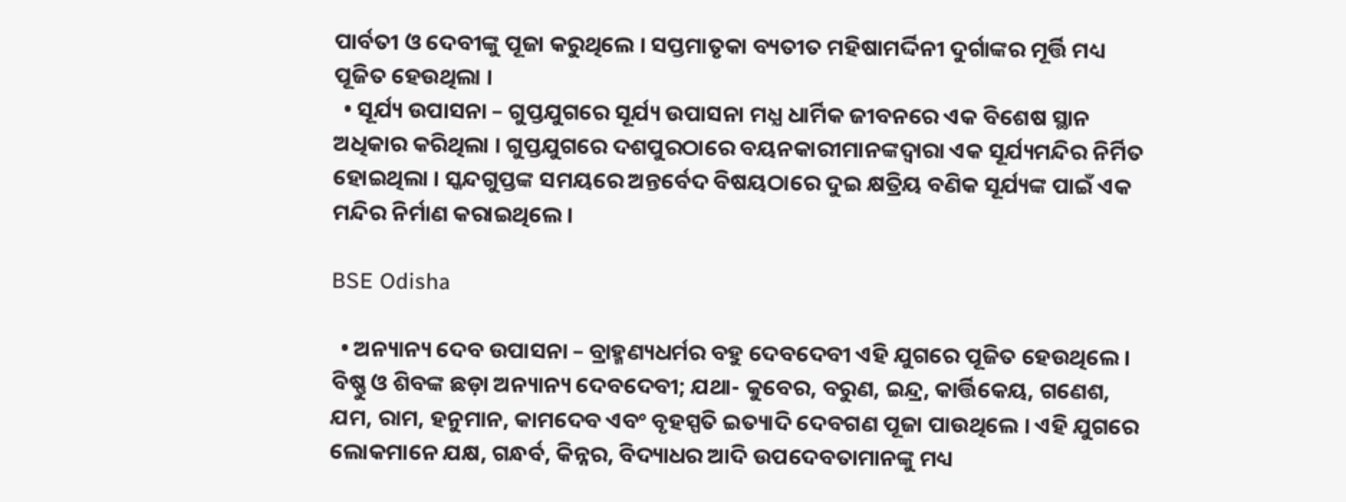ପାର୍ବତୀ ଓ ଦେବୀଙ୍କୁ ପୂଜା କରୁଥିଲେ । ସପ୍ତମାତୃକା ବ୍ୟତୀତ ମହିଷାମର୍ଦ୍ଦିନୀ ଦୁର୍ଗାଙ୍କର ମୂର୍ତ୍ତି ମଧ୍ୟ ପୂଜିତ ହେଉଥିଲା ।
  • ସୂର୍ଯ୍ୟ ଉପାସନା – ଗୁପ୍ତଯୁଗରେ ସୂର୍ଯ୍ୟ ଉପାସନା ମଧ୍ଯ ଧାର୍ମିକ ଜୀବନରେ ଏକ ବିଶେଷ ସ୍ଥାନ ଅଧିକାର କରିଥିଲା । ଗୁପ୍ତଯୁଗରେ ଦଶପୁରଠାରେ ବୟନକାରୀମାନଙ୍କଦ୍ଵାରା ଏକ ସୂର୍ଯ୍ୟମନ୍ଦିର ନିର୍ମିତ ହୋଇଥିଲା । ସ୍କନ୍ଦଗୁପ୍ତଙ୍କ ସମୟରେ ଅନ୍ତର୍ବେଦ ବିଷୟଠାରେ ଦୁଇ କ୍ଷତ୍ରିୟ ବଣିକ ସୂର୍ଯ୍ୟଙ୍କ ପାଇଁ ଏକ ମନ୍ଦିର ନିର୍ମାଣ କରାଇଥିଲେ ।

BSE Odisha

  • ଅନ୍ୟାନ୍ୟ ଦେବ ଉପାସନା – ବ୍ରାହ୍ମଣ୍ୟଧର୍ମର ବହୁ ଦେବଦେବୀ ଏହି ଯୁଗରେ ପୂଜିତ ହେଉଥିଲେ । ବିଷ୍ଣୁ ଓ ଶିବଙ୍କ ଛଡ଼ା ଅନ୍ୟାନ୍ୟ ଦେବଦେବୀ; ଯଥା- କୁବେର, ବରୁଣ, ଇନ୍ଦ୍ର, କାର୍ତ୍ତିକେୟ, ଗଣେଶ, ଯମ, ରାମ, ହନୁମାନ, କାମଦେବ ଏବଂ ବୃହସ୍ପତି ଇତ୍ୟାଦି ଦେବଗଣ ପୂଜା ପାଉଥିଲେ । ଏହି ଯୁଗରେ ଲୋକମାନେ ଯକ୍ଷ, ଗନ୍ଧର୍ବ, କିନ୍ନର, ବିଦ୍ୟାଧର ଆଦି ଉପଦେବତାମାନଙ୍କୁ ମଧ୍ୟ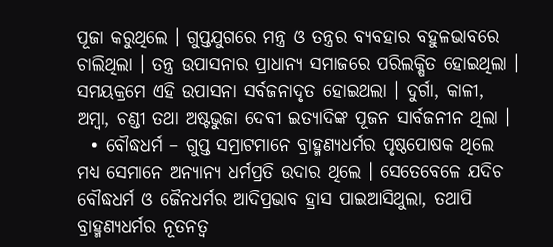ପୂଜା କରୁଥିଲେ । ଗୁପ୍ତଯୁଗରେ ମନ୍ତ୍ର ଓ ତନ୍ତ୍ରର ବ୍ୟବହାର ବହୁଳଭାବରେ ଚାଲିଥିଲା । ତନ୍ତ୍ର ଉପାସନାର ପ୍ରାଧାନ୍ୟ ସମାଜରେ ପରିଲକ୍ଷିତ ହୋଇଥିଲା । ସମୟକ୍ରମେ ଏହି ଉପାସନା ସର୍ବଜନାଦୃତ ହୋଇଥଲା । ଦୁର୍ଗା, କାଳୀ, ଅମ୍ବା, ଚଣ୍ଡୀ ତଥା ଅଷ୍ଟଭୁଜା ଦେବୀ ଇତ୍ୟାଦିଙ୍କ ପୂଜନ ସାର୍ବଜନୀନ ଥିଲା ।
  • ବୌଦ୍ଧଧର୍ମ – ଗୁପ୍ତ ସମ୍ରାଟମାନେ ବ୍ରାହ୍ମଣ୍ୟଧର୍ମର ପୃଷ୍ଠପୋଷକ ଥିଲେ ମଧ୍ୟ ସେମାନେ ଅନ୍ୟାନ୍ୟ ଧର୍ମପ୍ରତି ଉଦାର ଥିଲେ । ସେତେବେଳେ ଯଦିଚ ବୌଦ୍ଧଧର୍ମ ଓ ଜୈନଧର୍ମର ଆଦିପ୍ରଭାବ ହ୍ରାସ ପାଇଆସିଥୁଲା, ତଥାପି ବ୍ରାହ୍ମଣ୍ୟଧର୍ମର ନୂତନତ୍ଵ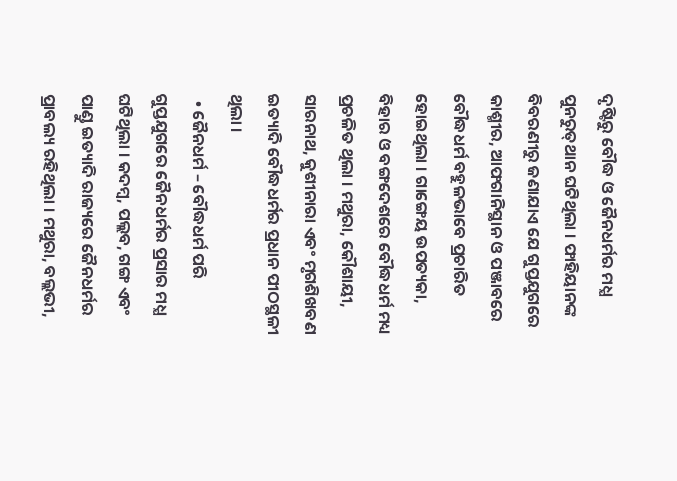ଦୃଷ୍ଟିରୁ ବୌଦ୍ଧ ଓ ଜୈନଧର୍ମର ମଧ୍ଯ ପୁନରୁତ୍‌ଥାନ ଘଟିଥିଲା । ଫାହିୟାନଙ୍କ ବିବରଣୀରୁ ଜଣାଯାଏ ଯେ ଗୁପ୍ତଯୁଗରେ କାଶ୍ମୀର, ଆଫଗାନିସ୍ଥାନ ଓ ପଞ୍ଜାବରେ ବୌଦ୍ଧଧର୍ମ ବହୁଳଭାବେ ପ୍ରଚାରିତ ହୋଇଥିଲା । ଗାଙ୍ଗେୟ ଉପତ୍ୟକା, ବିହାର ଓ ବଙ୍ଗଦେଶରେ ବୌଦ୍ଧଧର୍ମ ମଧ୍ୟ ପ୍ରଚଳିତ ଥିଲା । ମଥୁରା, କୌଶାୟୀ, ସାରନାଥ, କୁଶୀନାରା ଏବଂ ମୃଗଶିଖବଣ ଇତ୍ୟାଦି ବୌଦ୍ଧଧର୍ମର ପ୍ରଧାନ ପୀଠସ୍ଥଳୀ ଥିଲା ।
  • ଜୈନଧର୍ମ – ବୌଦ୍ଧଧର୍ମ ପରି ଗୁପ୍ତଯୁଗରେ ଜୈନଧର୍ମର ପ୍ରସାର ମଧ୍ଯ ଘଟିଥିଲା । କଦମ୍ବ, ପଲ୍ଲବ, ଗଙ୍ଗ ଏବଂ ପାଣ୍ଡୁ ଇତ୍ୟାଦି ରାଜ୍ୟରେ ଜୈନଧର୍ମର ପ୍ରାବଲ୍ୟ ରହିଥିଲା । ମଥୁରା, ବଲ୍ଲଭୀ,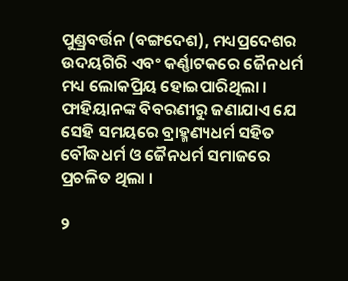ପୁଣ୍ଡ୍ରବର୍ତ୍ତନ (ବଙ୍ଗଦେଶ), ମଧ୍ୟପ୍ରଦେଶର ଉଦୟଗିରି ଏବଂ କର୍ଣ୍ଣାଟକରେ ଜୈନଧର୍ମ ମଧ୍ୟ ଲୋକପ୍ରିୟ ହୋଇପାରିଥିଲା । ଫାହିୟାନଙ୍କ ବିବରଣୀରୁ ଜଣାଯାଏ ଯେ ସେହି ସମୟରେ ବ୍ରାହ୍ମଣ୍ୟଧର୍ମ ସହିତ ବୌଦ୍ଧଧର୍ମ ଓ ଜୈନଧର୍ମ ସମାଜରେ ପ୍ରଚଳିତ ଥିଲା ।

୨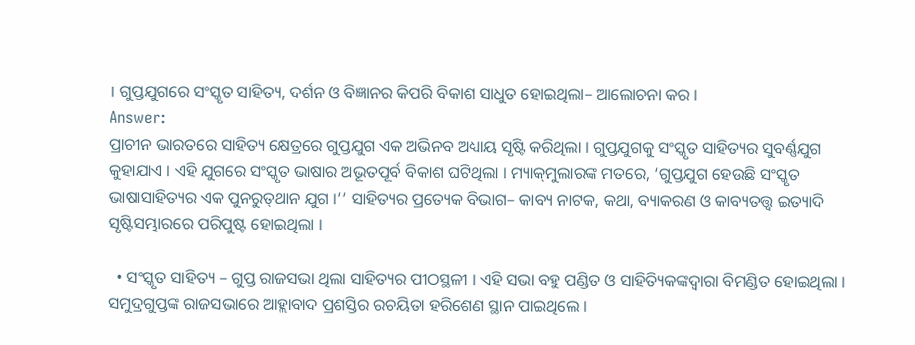। ଗୁପ୍ତଯୁଗରେ ସଂସ୍କୃତ ସାହିତ୍ୟ, ଦର୍ଶନ ଓ ବିଜ୍ଞାନର କିପରି ବିକାଶ ସାଧୁତ ହୋଇଥିଲା– ଆଲୋଚନା କର ।
Answer:
ପ୍ରାଚୀନ ଭାରତରେ ସାହିତ୍ୟ କ୍ଷେତ୍ରରେ ଗୁପ୍ତଯୁଗ ଏକ ଅଭିନବ ଅଧ୍ୟାୟ ସୃଷ୍ଟି କରିଥିଲା । ଗୁପ୍ତଯୁଗକୁ ସଂସ୍କୃତ ସାହିତ୍ୟର ସୁବର୍ଣ୍ଣଯୁଗ କୁହାଯାଏ । ଏହି ଯୁଗରେ ସଂସ୍କୃତ ଭାଷାର ଅଭୂତପୂର୍ବ ବିକାଶ ଘଟିଥିଲା । ମ୍ୟାକ୍‌ମୁଲାରଙ୍କ ମତରେ, ‘ଗୁପ୍ତଯୁଗ ହେଉଛି ସଂସ୍କୃତ ଭାଷାସାହିତ୍ୟର ଏକ ପୁନରୁତ୍‌ଥାନ ଯୁଗ ।’’ ସାହିତ୍ୟର ପ୍ରତ୍ୟେକ ବିଭାଗ– କାବ୍ୟ ନାଟକ, କଥା, ବ୍ୟାକରଣ ଓ କାବ୍ୟତତ୍ତ୍ଵ ଇତ୍ୟାଦି ସୃଷ୍ଟିସମ୍ଭାରରେ ପରିପୁଷ୍ଟ ହୋଇଥିଲା ।

  • ସଂସ୍କୃତ ସାହିତ୍ୟ – ଗୁପ୍ତ ରାଜସଭା ଥିଲା ସାହିତ୍ୟର ପୀଠସ୍ଥଳୀ । ଏହି ସଭା ବହୁ ପଣ୍ଡିତ ଓ ସାହିତ୍ୟିକଙ୍କଦ୍ଵାରା ବିମଣ୍ଡିତ ହୋଇଥିଲା । ସମୁଦ୍ରଗୁପ୍ତଙ୍କ ରାଜସଭାରେ ଆହ୍ଲାବାଦ ପ୍ରଶସ୍ତିର ରଚୟିତା ହରିଶେଣ ସ୍ଥାନ ପାଇଥିଲେ ।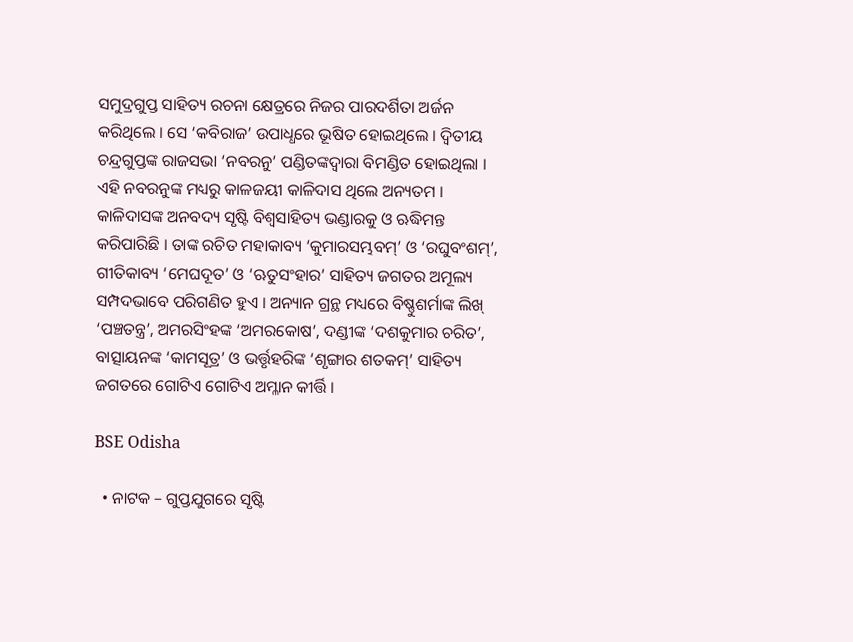ସମୁଦ୍ରଗୁପ୍ତ ସାହିତ୍ୟ ରଚନା କ୍ଷେତ୍ରରେ ନିଜର ପାରଦର୍ଶିତା ଅର୍ଜନ କରିଥିଲେ । ସେ ‘କବିରାଜ’ ଉପାଧ୍ଧରେ ଭୂଷିତ ହୋଇଥିଲେ । ଦ୍ଵିତୀୟ ଚନ୍ଦ୍ରଗୁପ୍ତଙ୍କ ରାଜସଭା ‘ନବରନୁ’ ପଣ୍ଡିତଙ୍କଦ୍ୱାରା ବିମଣ୍ଡିତ ହୋଇଥିଲା । ଏହି ନବରନୁଙ୍କ ମଧ୍ୟରୁ କାଳଜୟୀ କାଳିଦାସ ଥିଲେ ଅନ୍ୟତମ । କାଳିଦାସଙ୍କ ଅନବଦ୍ୟ ସୃଷ୍ଟି ବିଶ୍ଵସାହିତ୍ୟ ଭଣ୍ଡାରକୁ ଓ ଋଦ୍ଧିମନ୍ତ କରିପାରିଛି । ତାଙ୍କ ରଚିତ ମହାକାବ୍ୟ ‘କୁମାରସମ୍ଭବମ୍’ ଓ ‘ରଘୁବଂଶମ୍’, ଗୀତିକାବ୍ୟ ‘ମେଘଦୂତ’ ଓ ‘ଋତୁସଂହାର’ ସାହିତ୍ୟ ଜଗତର ଅମୂଲ୍ୟ ସମ୍ପଦଭାବେ ପରିଗଣିତ ହୁଏ । ଅନ୍ୟାନ ଗ୍ରନ୍ଥ ମଧ୍ୟରେ ବିଷ୍ଣୁଶର୍ମାଙ୍କ ଲିଖ୍ ‘ପଞ୍ଚତନ୍ତ୍ର’, ଅମରସିଂହଙ୍କ ‘ଅମରକୋଷ’, ଦଣ୍ଡୀଙ୍କ ‘ଦଶକୁମାର ଚରିତ’, ବାତ୍ସାୟନଙ୍କ ‘କାମସୂତ୍ର’ ଓ ଭର୍ତ୍ତୃହରିଙ୍କ ‘ଶୃଙ୍ଗାର ଶତକମ୍’ ସାହିତ୍ୟ ଜଗତରେ ଗୋଟିଏ ଗୋଟିଏ ଅମ୍ଳାନ କୀର୍ତ୍ତି ।

BSE Odisha

  • ନାଟକ – ଗୁପ୍ତଯୁଗରେ ସୃଷ୍ଟି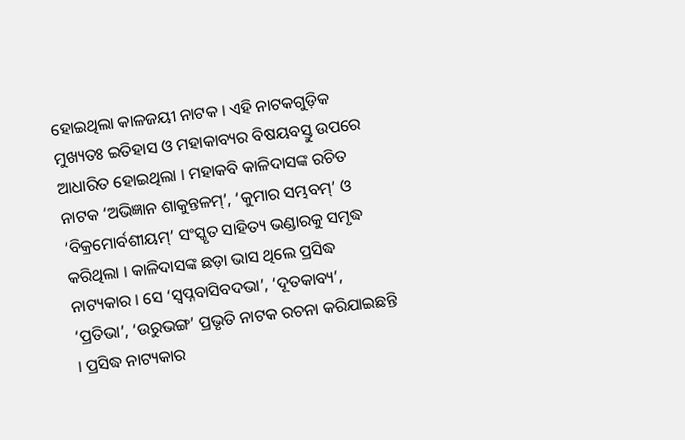ହୋଇଥିଲା କାଳଜୟୀ ନାଟକ । ଏହି ନାଟକଗୁଡ଼ିକ ମୁଖ୍ୟତଃ ଇତିହାସ ଓ ମହାକାବ୍ୟର ବିଷୟବସ୍ତୁ ଉପରେ ଆଧାରିତ ହୋଇଥିଲା । ମହାକବି କାଳିଦାସଙ୍କ ରଚିତ ନାଟକ ‘ଅଭିଜ୍ଞାନ ଶାକୁନ୍ତଳମ୍’, ‘କୁମାର ସମ୍ଭବମ୍’ ଓ ‘ବିକ୍ରମୋର୍ବଶୀୟମ୍’ ସଂସ୍କୃତ ସାହିତ୍ୟ ଭଣ୍ଡାରକୁ ସମୃଦ୍ଧ କରିଥିଲା । କାଳିଦାସଙ୍କ ଛଡ଼ା ଭାସ ଥିଲେ ପ୍ରସିଦ୍ଧ ନାଟ୍ୟକାର । ସେ ‘ସ୍ଵପ୍ନବାସିବଦଭା’, ‘ଦୂତକାବ୍ୟ’, ‘ପ୍ରତିଭା’, ‘ଉରୁଭଙ୍ଗ’ ପ୍ରଭୃତି ନାଟକ ରଚନା କରିଯାଇଛନ୍ତି । ପ୍ରସିଦ୍ଧ ନାଟ୍ୟକାର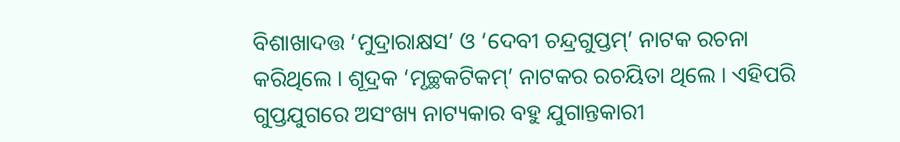ବିଶାଖାଦତ୍ତ ‘ମୁଦ୍ରାରାକ୍ଷସ’ ଓ ‘ଦେବୀ ଚନ୍ଦ୍ରଗୁପ୍ତମ୍’ ନାଟକ ରଚନା କରିଥିଲେ । ଶୂଦ୍ରକ ‘ମୃଚ୍ଛକଟିକମ୍’ ନାଟକର ରଚୟିତା ଥିଲେ । ଏହିପରି ଗୁପ୍ତଯୁଗରେ ଅସଂଖ୍ୟ ନାଟ୍ୟକାର ବହୁ ଯୁଗାନ୍ତକାରୀ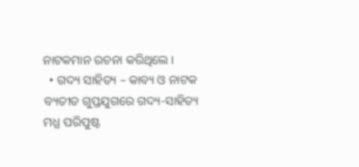ନାଟକମାନ ରଚନା କରିଥିଲେ ।
  • ଗଦ୍ୟ ସାହିତ୍ୟ – କାବ୍ୟ ଓ ନାଟକ ବ୍ୟତୀତ ଗୁପ୍ତଯୁଗରେ ଗଦ୍ୟ-ସାହିତ୍ୟ ମଧ୍ଯ ପରିପୁଷ୍ଟ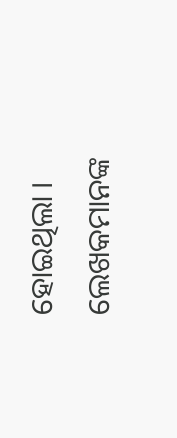ହୋଇଥିଲା । ଲେଖକମାନଙ୍କ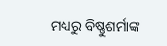ମଧ୍ୟରୁ ବିଷ୍ଣୁଶର୍ମାଙ୍କ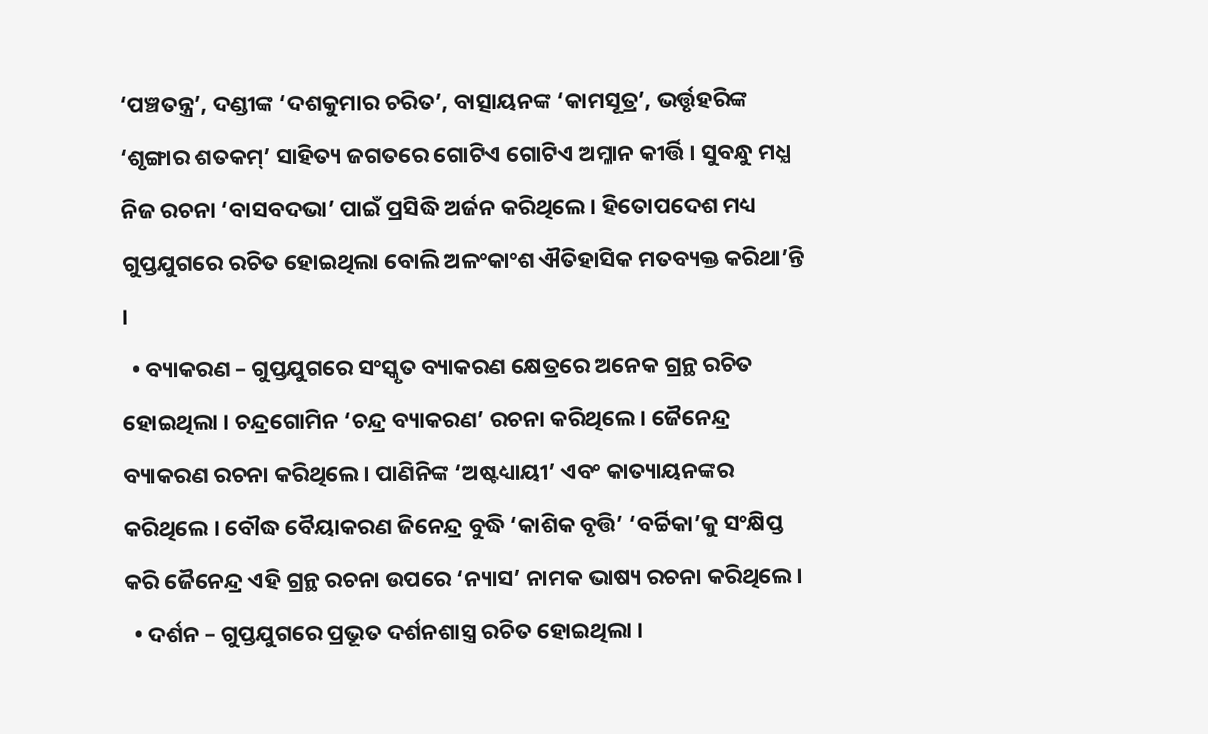‘ପଞ୍ଚତନ୍ତ୍ର’, ଦଣ୍ଡୀଙ୍କ ‘ଦଶକୁମାର ଚରିତ’, ବାତ୍ସାୟନଙ୍କ ‘କାମସୂତ୍ର’, ଭର୍ତ୍ତୃହରିଙ୍କ ‘ଶୃଙ୍ଗାର ଶତକମ୍’ ସାହିତ୍ୟ ଜଗତରେ ଗୋଟିଏ ଗୋଟିଏ ଅମ୍ଳାନ କୀର୍ତ୍ତି । ସୁବନ୍ଧୁ ମଧ୍ଯ ନିଜ ରଚନା ‘ବାସବଦଭା’ ପାଇଁ ପ୍ରସିଦ୍ଧି ଅର୍ଜନ କରିଥିଲେ । ହିତୋପଦେଶ ମଧ୍ୟ ଗୁପ୍ତଯୁଗରେ ରଚିତ ହୋଇଥିଲା ବୋଲି ଅଳଂକାଂଶ ଐତିହାସିକ ମତବ୍ୟକ୍ତ କରିଥା’ନ୍ତି ।
  • ବ୍ୟାକରଣ – ଗୁପ୍ତଯୁଗରେ ସଂସ୍କୃତ ବ୍ୟାକରଣ କ୍ଷେତ୍ରରେ ଅନେକ ଗ୍ରନ୍ଥ ରଚିତ ହୋଇଥିଲା । ଚନ୍ଦ୍ରଗୋମିନ ‘ଚନ୍ଦ୍ର ବ୍ୟାକରଣ’ ରଚନା କରିଥିଲେ । ଜୈନେନ୍ଦ୍ର ବ୍ୟାକରଣ ରଚନା କରିଥିଲେ । ପାଣିନିଙ୍କ ‘ଅଷ୍ଟଧ୍ୟାୟୀ’ ଏବଂ କାତ୍ୟାୟନଙ୍କର କରିଥିଲେ । ବୌଦ୍ଧ ବୈୟାକରଣ ଜିନେନ୍ଦ୍ର ବୁଦ୍ଧି ‘କାଶିକ ବୃତ୍ତି’ ‘ବର୍ଚ୍ଚିକା’କୁ ସଂକ୍ଷିପ୍ତ କରି ଜୈନେନ୍ଦ୍ର ଏହି ଗ୍ରନ୍ଥ ରଚନା ଉପରେ ‘ନ୍ୟାସ’ ନାମକ ଭାଷ୍ୟ ରଚନା କରିଥିଲେ ।
  • ଦର୍ଶନ – ଗୁପ୍ତଯୁଗରେ ପ୍ରଭୂତ ଦର୍ଶନଶାସ୍ତ୍ର ରଚିତ ହୋଇଥିଲା ।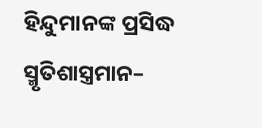ହିନ୍ଦୁମାନଙ୍କ ପ୍ରସିଦ୍ଧ ସ୍ମୃତିଶାସ୍ତ୍ରମାନ–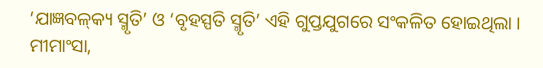‘ଯାଜ୍ଞବଳ୍‌କ୍ୟ ସ୍ମୃତି’ ଓ ‘ବୃହସ୍ପତି ସ୍ମୃତି’ ଏହି ଗୁପ୍ତଯୁଗରେ ସଂକଳିତ ହୋଇଥିଲା । ମୀମାଂସା,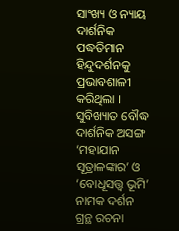ସାଂଖ୍ୟ ଓ ନ୍ୟାୟ ଦାର୍ଶନିକ ପଦ୍ଧତିମାନ ହିନ୍ଦୁଦର୍ଶନକୁ ପ୍ରଭାବଶାଳୀ କରିଥିଲା । ସୁବିଖ୍ୟାତ ବୌଦ୍ଧ ଦାର୍ଶନିକ ଅସଙ୍ଗ ‘ମହାଯାନ ସୂତ୍ରାଳଙ୍କାର’ ଓ ‘ବୋଧୂସତ୍ତ୍ଵ ଭୂମି’ ନାମକ ଦର୍ଶନ ଗ୍ରନ୍ଥ ରଚନା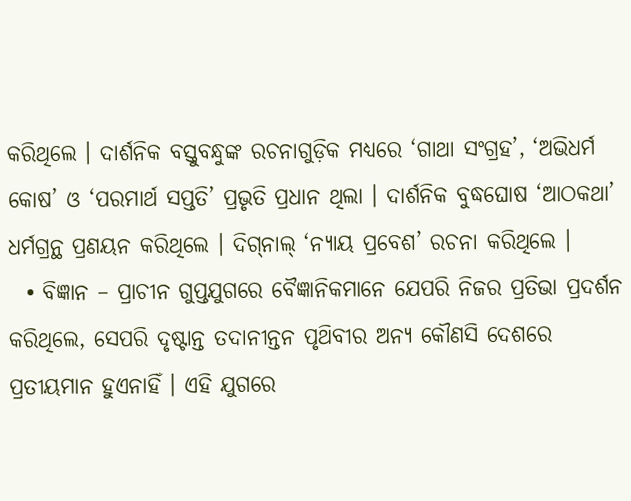କରିଥିଲେ । ଦାର୍ଶନିକ ବସ୍ତୁବନ୍ଧୁଙ୍କ ରଚନାଗୁଡ଼ିକ ମଧ୍ୟରେ ‘ଗାଥା ସଂଗ୍ରହ’, ‘ଅଭିଧର୍ମ କୋଷ’ ଓ ‘ପରମାର୍ଥ ସପ୍ତତି’ ପ୍ରଭୃତି ପ୍ରଧାନ ଥିଲା । ଦାର୍ଶନିକ ବୁଦ୍ଧଘୋଷ ‘ଆଠକଥା’ ଧର୍ମଗ୍ରନ୍ଥ ପ୍ରଣୟନ କରିଥିଲେ । ଦିଗ୍‌ନାଲ୍ ‘ନ୍ୟାୟ ପ୍ରବେଶ’ ରଚନା କରିଥିଲେ ।
  • ବିଜ୍ଞାନ – ପ୍ରାଚୀନ ଗୁପ୍ତଯୁଗରେ ବୈଜ୍ଞାନିକମାନେ ଯେପରି ନିଜର ପ୍ରତିଭା ପ୍ରଦର୍ଶନ କରିଥିଲେ, ସେପରି ଦୃଷ୍ଟାନ୍ତ ତଦାନୀନ୍ତନ ପୃଥ‌ିବୀର ଅନ୍ୟ କୌଣସି ଦେଶରେ ପ୍ରତୀୟମାନ ହୁଏନାହିଁ । ଏହି ଯୁଗରେ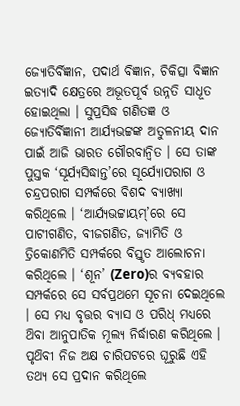ଜ୍ୟୋତିର୍ବିଜ୍ଞାନ, ପଦାର୍ଥ ବିଜ୍ଞାନ, ଚିକିତ୍ସା ବିଜ୍ଞାନ ଇତ୍ୟାଦି କ୍ଷେତ୍ରରେ ଅଭୂତପୂର୍ବ ଉନ୍ନତି ସାଧୂତ ହୋଇଥିଲା । ସୁପ୍ରସିଦ୍ଧ ଗଣିତଜ୍ଞ ଓ ଜ୍ୟୋତିର୍ବିଜ୍ଞାନୀ ଆର୍ଯ୍ୟଭଟ୍ଟଙ୍କ ଅତୁଳନୀୟ ଦାନ ପାଇଁ ଆଜି ଭାରତ ଗୌରବାନ୍ଵିତ । ସେ ତାଙ୍କ ପୁସ୍ତକ ‘ସୂର୍ଯ୍ୟସିଦ୍ଧାନ୍ତ’ରେ ସୂର୍ଯ୍ୟୋପରାଗ ଓ ଚନ୍ଦ୍ରପରାଗ ସମ୍ପର୍କରେ ବିଶଦ ବ୍ୟାଖ୍ୟା କରିଥିଲେ । ‘ଆର୍ଯ୍ୟଭଟ୍ଟାୟମ୍’ରେ ସେ ପାଟୀଗଣିତ, ବୀଜଗଣିତ, ଜ୍ୟାମିତି ଓ ତ୍ରିକୋଣମିତି ସମ୍ପର୍କରେ ବିସ୍ତୃତ ଆଲୋଚନା କରିଥିଲେ । ‘ଶୂନ’ (Zero)ର ବ୍ୟବହାର ସମ୍ପର୍କରେ ସେ ସର୍ବପ୍ରଥମେ ସୂଚନା ଦେଇଥିଲେ । ସେ ମଧ୍ୟ ବୃତ୍ତର ବ୍ୟାସ ଓ ପରିଧ୍ ମଧ୍ୟରେ ଥ‌ିବା ଆନୁପାତିକ ମୂଲ୍ୟ ନିର୍ଦ୍ଧାରଣ କରିଥିଲେ । ପୃଥ‌ିବୀ ନିଜ ଅକ୍ଷ ଚାରିପଟରେ ଘୂରୁଛି ଏହି ତଥ୍ୟ ସେ ପ୍ରଦାନ କରିଥିଲେ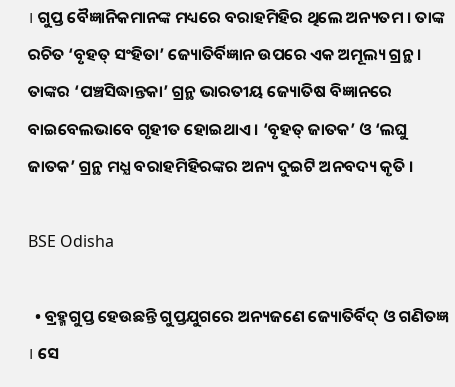। ଗୁପ୍ତ ବୈଜ୍ଞାନିକମାନଙ୍କ ମଧ୍ୟରେ ବରାହମିହିର ଥିଲେ ଅନ୍ୟତମ । ତାଙ୍କ ରଚିତ ‘ବୃହତ୍ ସଂହିତା’ ଜ୍ୟୋତିର୍ବିଜ୍ଞାନ ଉପରେ ଏକ ଅମୂଲ୍ୟ ଗ୍ରନ୍ଥ । ତାଙ୍କର ‘ପଞ୍ଚସିଦ୍ଧାନ୍ତକା’ ଗ୍ରନ୍ଥ ଭାରତୀୟ ଜ୍ୟୋତିଷ ବିଜ୍ଞାନରେ ବାଇବେଲଭାବେ ଗୃହୀତ ହୋଇଥାଏ । ‘ବୃହତ୍ ଜାତକ’ ଓ ‘ଲଘୁ ଜାତକ’ ଗ୍ରନ୍ଥ ମଧ୍ଯ ବରାହମିହିରଙ୍କର ଅନ୍ୟ ଦୁଇଟି ଅନବଦ୍ୟ କୃତି ।

BSE Odisha

  • ବ୍ରହ୍ମଗୁପ୍ତ ହେଉଛନ୍ତି ଗୁପ୍ତଯୁଗରେ ଅନ୍ୟଜଣେ ଜ୍ୟୋତିର୍ବିଦ୍ ଓ ଗଣିତଜ୍ଞ । ସେ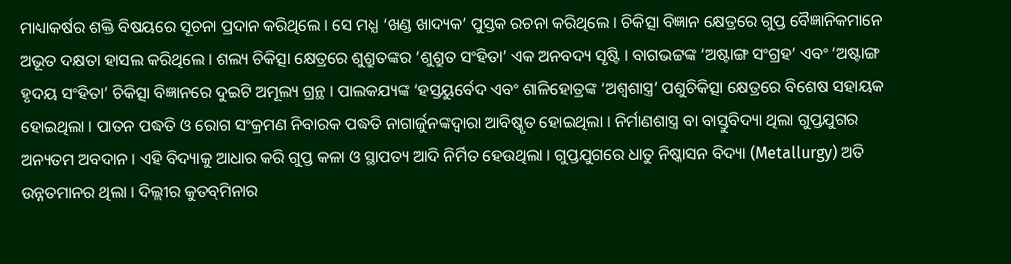ମାଧ୍ୟାକର୍ଷର ଶକ୍ତି ବିଷୟରେ ସୂଚନା ପ୍ରଦାନ କରିଥିଲେ । ସେ ମଧ୍ଯ ‘ଖଣ୍ଡ ଖାଦ୍ୟକ’ ପୁସ୍ତକ ରଚନା କରିଥିଲେ । ଚିକିତ୍ସା ବିଜ୍ଞାନ କ୍ଷେତ୍ରରେ ଗୁପ୍ତ ବୈଜ୍ଞାନିକମାନେ ଅଭୂତ ଦକ୍ଷତା ହାସଲ କରିଥିଲେ । ଶଲ୍ୟ ଚିକିତ୍ସା କ୍ଷେତ୍ରରେ ଶୁଶ୍ରୁତଙ୍କର ‘ଶୁଶ୍ରୁତ ସଂହିତା’ ଏକ ଅନବଦ୍ୟ ସୃଷ୍ଟି । ବାଗଭଟ୍ଟଙ୍କ ‘ଅଷ୍ଟାଙ୍ଗ ସଂଗ୍ରହ’ ଏବଂ ‘ଅଷ୍ଟାଙ୍ଗ ହୃଦୟ ସଂହିତା’ ଚିକିତ୍ସା ବିଜ୍ଞାନରେ ଦୁଇଟି ଅମୂଲ୍ୟ ଗ୍ରନ୍ଥ । ପାଲକଯ୍ୟଙ୍କ ‘ହସ୍ତୟୁର୍ବେଦ ଏବଂ ଶାଳିହୋତ୍ରଙ୍କ ‘ଅଶ୍ଵଶାସ୍ତ୍ର’ ପଶୁଚିକିତ୍ସା କ୍ଷେତ୍ରରେ ବିଶେଷ ସହାୟକ ହୋଇଥିଲା । ପାତନ ପଦ୍ଧତି ଓ ରୋଗ ସଂକ୍ରମଣ ନିବାରକ ପଦ୍ଧତି ନାଗାର୍ଜୁନଙ୍କଦ୍ଵାରା ଆବିଷ୍କୃତ ହୋଇଥିଲା । ନିର୍ମାଣଶାସ୍ତ୍ର ବା ବାସ୍ତୁବିଦ୍ୟା ଥିଲା ଗୁପ୍ତଯୁଗର ଅନ୍ୟତମ ଅବଦାନ । ଏହି ବିଦ୍ୟାକୁ ଆଧାର କରି ଗୁପ୍ତ କଳା ଓ ସ୍ଥାପତ୍ୟ ଆଦି ନିର୍ମିତ ହେଉଥିଲା । ଗୁପ୍ତଯୁଗରେ ଧାତୁ ନିଷ୍କାସନ ବିଦ୍ୟା (Metallurgy) ଅତି ଉନ୍ନତମାନର ଥିଲା । ଦିଲ୍ଲୀର କୁତବ୍‌ମିନାର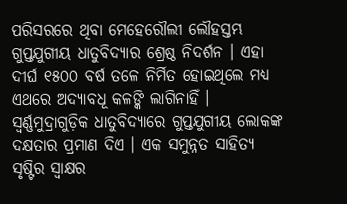ପରିସରରେ ଥିବା ମେହେରୌଲୀ ଲୌହସ୍ତମ୍ଭ ଗୁପ୍ତଯୁଗୀୟ ଧାତୁବିଦ୍ୟାର ଶ୍ରେଷ୍ଠ ନିଦର୍ଶନ । ଏହା ଦୀର୍ଘ ୧୫୦୦ ବର୍ଷ ତଳେ ନିର୍ମିତ ହୋଇଥିଲେ ମଧ୍ୟ ଏଥରେ ଅଦ୍ୟାବଧୂ କଳଙ୍କି ଲାଗିନାହିଁ । ସ୍ଵର୍ଣ୍ଣମୁଦ୍ରାଗୁଡ଼ିକ ଧାତୁବିଦ୍ୟାରେ ଗୁପ୍ତଯୁଗୀୟ ଲୋକଙ୍କ ଦକ୍ଷତାର ପ୍ରମାଣ ଦିଏ । ଏକ ସମୁନ୍ନତ ସାହିତ୍ୟ ସୃଷ୍ଟିର ସ୍ଵାକ୍ଷର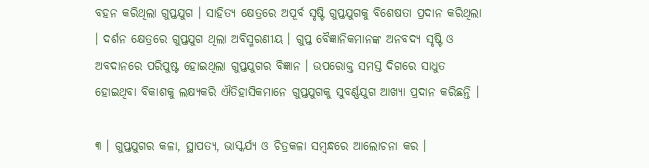ବହନ କରିଥିଲା ଗୁପ୍ତଯୁଗ । ସାହିତ୍ୟ କ୍ଷେତ୍ରରେ ଅପୂର୍ବ ସୃଷ୍ଟି ଗୁପ୍ତଯୁଗକୁ ବିଶେଷତା ପ୍ରଦାନ କରିଥିଲା । ଦର୍ଶନ କ୍ଷେତ୍ରରେ ଗୁପ୍ତଯୁଗ ଥିଲା ଅବିସ୍ମରଣୀୟ । ଗୁପ୍ତ ବୈଜ୍ଞାନିକମାନଙ୍କ ଅନବଦ୍ୟ ସୃଷ୍ଟି ଓ ଅବଦାନରେ ପରିପୁଷ୍ଟ ହୋଇଥିଲା ଗୁପ୍ତଯୁଗର ବିଜ୍ଞାନ । ଉପରୋକ୍ତ ସମସ୍ତ ଦିଗରେ ସାଧୁତ ହୋଇଥିବା ବିକାଶକୁ ଲକ୍ଷ୍ୟକରି ଐତିହାସିକମାନେ ଗୁପ୍ତଯୁଗକୁ ସୁବର୍ଣ୍ଣଯୁଗ ଆଖ୍ୟା ପ୍ରଦାନ କରିଛନ୍ତି ।

୩ । ଗୁପ୍ତଯୁଗର କଳା, ସ୍ଥାପତ୍ୟ, ଭାସ୍କର୍ଯ୍ୟ ଓ ଚିତ୍ରକଳା ସମ୍ବନ୍ଧରେ ଆଲୋଚନା କର ।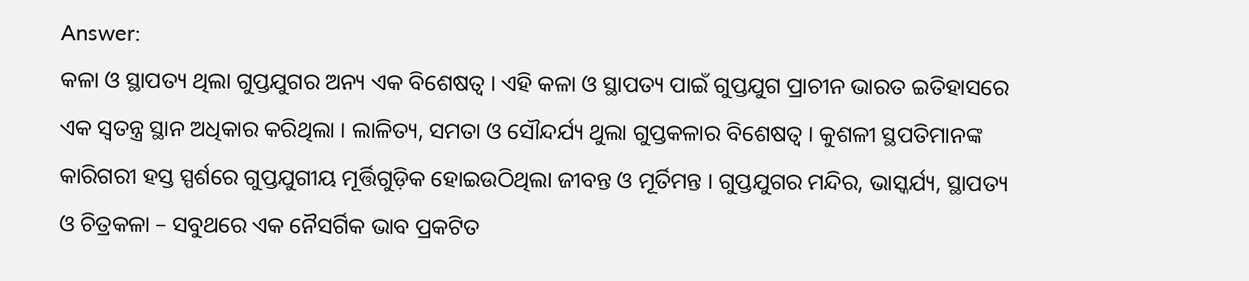Answer:
କଳା ଓ ସ୍ଥାପତ୍ୟ ଥିଲା ଗୁପ୍ତଯୁଗର ଅନ୍ୟ ଏକ ବିଶେଷତ୍ଵ । ଏହି କଳା ଓ ସ୍ଥାପତ୍ୟ ପାଇଁ ଗୁପ୍ତଯୁଗ ପ୍ରାଚୀନ ଭାରତ ଇତିହାସରେ ଏକ ସ୍ଵତନ୍ତ୍ର ସ୍ଥାନ ଅଧିକାର କରିଥିଲା । ଲାଳିତ୍ୟ, ସମତା ଓ ସୌନ୍ଦର୍ଯ୍ୟ ଥୁଲା ଗୁପ୍ତକଳାର ବିଶେଷତ୍ଵ । କୁଶଳୀ ସ୍ଥପତିମାନଙ୍କ କାରିଗରୀ ହସ୍ତ ସ୍ପର୍ଶରେ ଗୁପ୍ତଯୁଗୀୟ ମୂର୍ତ୍ତିଗୁଡ଼ିକ ହୋଇଉଠିଥିଲା ଜୀବନ୍ତ ଓ ମୂର୍ତିମନ୍ତ । ଗୁପ୍ତଯୁଗର ମନ୍ଦିର, ଭାସ୍କର୍ଯ୍ୟ, ସ୍ଥାପତ୍ୟ ଓ ଚିତ୍ରକଳା – ସବୁଥରେ ଏକ ନୈସର୍ଗିକ ଭାବ ପ୍ରକଟିତ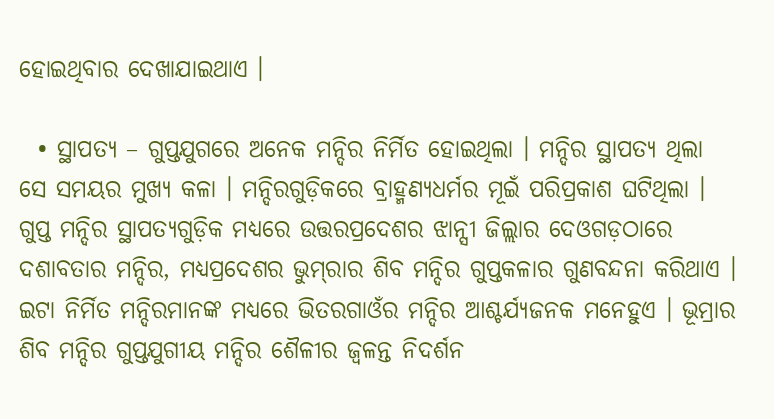ହୋଇଥିବାର ଦେଖାଯାଇଥାଏ ।

  • ସ୍ଥାପତ୍ୟ – ଗୁପ୍ତଯୁଗରେ ଅନେକ ମନ୍ଦିର ନିର୍ମିତ ହୋଇଥିଲା । ମନ୍ଦିର ସ୍ଥାପତ୍ୟ ଥିଲା ସେ ସମୟର ମୁଖ୍ୟ କଳା । ମନ୍ଦିରଗୁଡ଼ିକରେ ବ୍ରାହ୍ମଣ୍ୟଧର୍ମର ମୂଇଁ ପରିପ୍ରକାଶ ଘଟିଥିଲା । ଗୁପ୍ତ ମନ୍ଦିର ସ୍ଥାପତ୍ୟଗୁଡ଼ିକ ମଧ୍ୟରେ ଉତ୍ତରପ୍ରଦେଶର ଝାନ୍ସୀ ଜିଲ୍ଲାର ଦେଓଗଡ଼ଠାରେ ଦଶାବତାର ମନ୍ଦିର, ମଧ୍ୟପ୍ରଦେଶର ଭୁମ୍‌ରାର ଶିବ ମନ୍ଦିର ଗୁପ୍ତକଳାର ଗୁଣବନ୍ଦନା କରିଥାଏ । ଇଟା ନିର୍ମିତ ମନ୍ଦିରମାନଙ୍କ ମଧ୍ୟରେ ଭିତରଗାଓଁର ମନ୍ଦିର ଆଶ୍ଚର୍ଯ୍ୟଜନକ ମନେହୁଏ । ଭୂମ୍ରାର ଶିବ ମନ୍ଦିର ଗୁପ୍ତଯୁଗୀୟ ମନ୍ଦିର ଶୈଳୀର ଜ୍ଵଳନ୍ତ ନିଦର୍ଶନ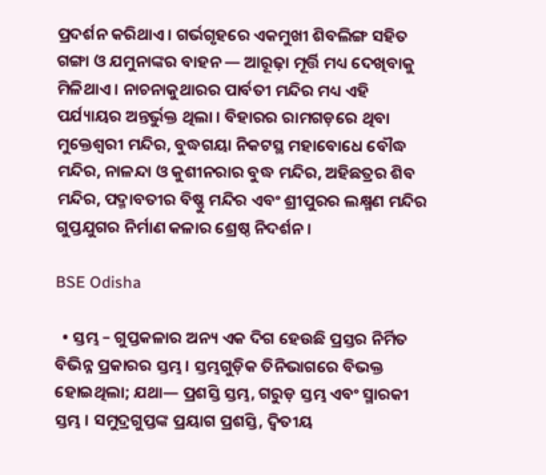ପ୍ରଦର୍ଶନ କରିଥାଏ । ଗର୍ଭଗୃହରେ ଏକମୁଖୀ ଶିବଲିଙ୍ଗ ସହିତ ଗଙ୍ଗା ଓ ଯମୁନାଙ୍କର ବାହନ — ଆରୂଢ଼ା ମୂର୍ତ୍ତି ମଧ୍ୟ ଦେଖିବାକୁ ମିଳିଥାଏ । ନାଚନାକୁଥାରର ପାର୍ବତୀ ମନ୍ଦିର ମଧ୍ୟ ଏହି ପର୍ଯ୍ୟାୟର ଅନ୍ତର୍ଭୁକ୍ତ ଥିଲା । ବିହାରର ରାମଗଡ଼ରେ ଥିବା ମୁକ୍ତେଶ୍ଵରୀ ମନ୍ଦିର, ବୁଦ୍ଧଗୟା ନିକଟସ୍ଥ ମହାବୋଧେ ବୌଦ୍ଧ ମନ୍ଦିର, ନାଳନ୍ଦା ଓ କୁଶୀନରାର ବୁଦ୍ଧ ମନ୍ଦିର, ଅହିଛତ୍ରର ଶିବ ମନ୍ଦିର, ପଦ୍ମାବତୀର ବିଷ୍ଣୁ ମନ୍ଦିର ଏବଂ ଶ୍ରୀପୁରର ଲକ୍ଷ୍ମଣ ମନ୍ଦିର ଗୁପ୍ତଯୁଗର ନିର୍ମାଣ କଳାର ଶ୍ରେଷ୍ଠ ନିଦର୍ଶନ ।

BSE Odisha

  • ସ୍ତମ୍ଭ – ଗୁପ୍ତକଳାର ଅନ୍ୟ ଏକ ଦିଗ ହେଉଛି ପ୍ରସ୍ତର ନିର୍ମିତ ବିଭିନ୍ନ ପ୍ରକାରର ସ୍ତମ୍ଭ । ସ୍ତମ୍ଭଗୁଡ଼ିକ ତିନିଭାଗରେ ବିଭକ୍ତ ହୋଇଥିଲା; ଯଥା— ପ୍ରଶସ୍ତି ସ୍ତମ୍ଭ, ଗରୁଡ଼ ସ୍ତମ୍ଭ ଏବଂ ସ୍ମାରକୀ ସ୍ତମ୍ଭ । ସମୁଦ୍ରଗୁପ୍ତଙ୍କ ପ୍ରୟାଗ ପ୍ରଶସ୍ତି, ଦ୍ଵିତୀୟ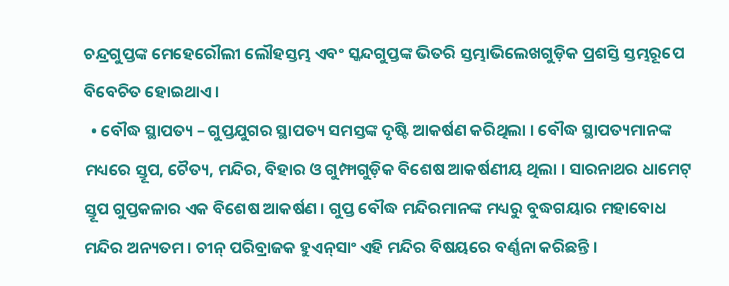ଚନ୍ଦ୍ରଗୁପ୍ତଙ୍କ ମେହେରୌଲୀ ଲୌହସ୍ତମ୍ଭ ଏବଂ ସ୍କନ୍ଦଗୁପ୍ତଙ୍କ ଭିତରି ସ୍ତମ୍ଭାଭିଲେଖଗୁଡ଼ିକ ପ୍ରଶସ୍ତି ସ୍ତମ୍ଭରୂପେ ବିବେଚିତ ହୋଇଥାଏ ।
  • ବୌଦ୍ଧ ସ୍ଥାପତ୍ୟ – ଗୁପ୍ତଯୁଗର ସ୍ଥାପତ୍ୟ ସମସ୍ତଙ୍କ ଦୃଷ୍ଟି ଆକର୍ଷଣ କରିଥିଲା । ବୌଦ୍ଧ ସ୍ଥାପତ୍ୟମାନଙ୍କ ମଧ୍ୟରେ ସ୍ତୂପ, ଚୈତ୍ୟ, ମନ୍ଦିର, ବିହାର ଓ ଗୁମ୍ଫାଗୁଡ଼ିକ ବିଶେଷ ଆକର୍ଷଣୀୟ ଥିଲା । ସାରନାଥର ଧାମେଟ୍ ସ୍ତୂପ ଗୁପ୍ତକଳାର ଏକ ବିଶେଷ ଆକର୍ଷଣ । ଗୁପ୍ତ ବୌଦ୍ଧ ମନ୍ଦିରମାନଙ୍କ ମଧ୍ୟରୁ ବୁଦ୍ଧଗୟାର ମହାବୋଧ ମନ୍ଦିର ଅନ୍ୟତମ । ଚୀନ୍ ପରିବ୍ରାଜକ ହୁଏନ୍‌ସାଂ ଏହି ମନ୍ଦିର ବିଷୟରେ ବର୍ଣ୍ଣନା କରିଛନ୍ତି ।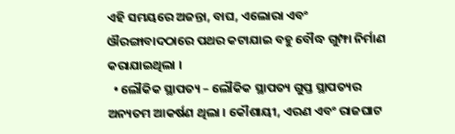ଏହି ସମୟରେ ଅଜନ୍ତା, ବାଘ, ଏଲୋରା ଏବଂ ଔରଙ୍ଗାବାଦଠାରେ ପଥର କଟାଯାଇ ବହୁ ବୌଦ୍ଧ ଗୁମ୍ଫା ନିର୍ମାଣ କରାଯାଇଥିଲା ।
  • ଲୌକିକ ସ୍ଥାପତ୍ୟ – ଲୌକିକ ସ୍ଥାପତ୍ୟ ଗୁପ୍ତ ସ୍ଥାପତ୍ୟର ଅନ୍ୟତମ ଆକର୍ଷଣ ଥିଲା । କୌଶାୟୀ, ଏରଣ ଏବଂ ରାଜଘାଟ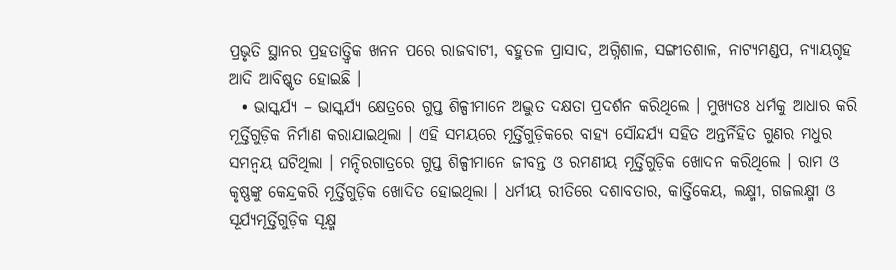ପ୍ରଭୃତି ସ୍ଥାନର ପ୍ରହତାତ୍ତ୍ୱିକ ଖନନ ପରେ ରାଜବାଟୀ, ବହୁତଳ ପ୍ରାସାଦ, ଅଗ୍ନିଶାଳ, ସଙ୍ଗୀତଶାଳ, ନାଟ୍ୟମଣ୍ଡପ, ନ୍ୟାୟଗୃହ ଆଦି ଆବିଷ୍କୃତ ହୋଇଛି ।
  • ଭାସ୍କର୍ଯ୍ୟ – ଭାସ୍କର୍ଯ୍ୟ କ୍ଷେତ୍ରରେ ଗୁପ୍ତ ଶିଳ୍ପୀମାନେ ଅଦ୍ଭୁତ ଦକ୍ଷତା ପ୍ରଦର୍ଶନ କରିଥିଲେ । ମୁଖ୍ୟତଃ ଧର୍ମକୁ ଆଧାର କରି ମୂର୍ତ୍ତିଗୁଡ଼ିକ ନିର୍ମାଣ କରାଯାଇଥିଲା । ଏହି ସମୟରେ ମୂର୍ତ୍ତିଗୁଡ଼ିକରେ ବାହ୍ୟ ସୌନ୍ଦର୍ଯ୍ୟ ସହିତ ଅନ୍ତର୍ନିହିତ ଗୁଣର ମଧୁର ସମନ୍ଵୟ ଘଟିଥିଲା । ମନ୍ଦିରଗାତ୍ରରେ ଗୁପ୍ତ ଶିଳ୍ପୀମାନେ ଜୀବନ୍ତ ଓ ରମଣୀୟ ମୂର୍ତ୍ତିଗୁଡ଼ିକ ଖୋଦନ କରିଥିଲେ । ରାମ ଓ କୃଷ୍ଣଙ୍କୁ କେନ୍ଦ୍ରକରି ମୂର୍ତ୍ତିଗୁଡ଼ିକ ଖୋଦିତ ହୋଇଥିଲା । ଧର୍ମୀୟ ରୀତିରେ ଦଶାବତାର, କାର୍ତ୍ତିକେୟ, ଲକ୍ଷ୍ମୀ, ଗଜଲକ୍ଷ୍ମୀ ଓ ସୂର୍ଯ୍ୟମୂର୍ତ୍ତିଗୁଡ଼ିକ ସୂକ୍ଷ୍ମ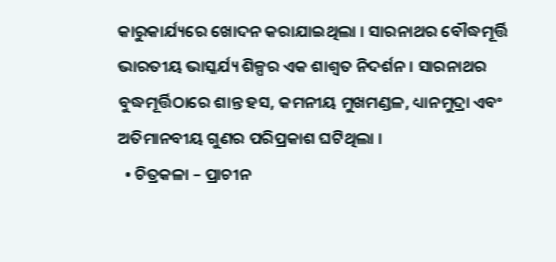କାରୁକାର୍ଯ୍ୟରେ ଖୋଦନ କରାଯାଇଥିଲା । ସାରନାଥର ବୌଦ୍ଧମୂର୍ତ୍ତି ଭାରତୀୟ ଭାସ୍କର୍ଯ୍ୟ ଶିଳ୍ପର ଏକ ଶାଶ୍ଵତ ନିଦର୍ଶନ । ସାରନାଥର ବୁଦ୍ଧମୂର୍ତ୍ତିଠାରେ ଶାନ୍ତ ହସ, କମନୀୟ ମୁଖମଣ୍ଡଳ, ଧ୍ୟାନମୁଦ୍ରା ଏବଂ ଅତିମାନବୀୟ ଗୁଣର ପରିପ୍ରକାଶ ଘଟିଥିଲା ।
  • ଚିତ୍ରକଳା – ପ୍ରାଚୀନ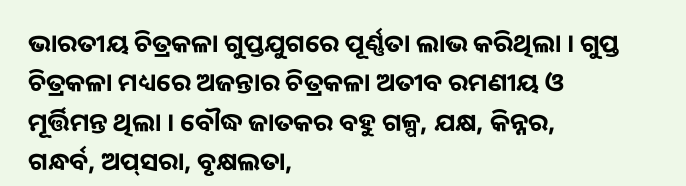ଭାରତୀୟ ଚିତ୍ରକଳା ଗୁପ୍ତଯୁଗରେ ପୂର୍ଣ୍ଣତା ଲାଭ କରିଥିଲା । ଗୁପ୍ତ ଚିତ୍ରକଳା ମଧ୍ୟରେ ଅଜନ୍ତାର ଚିତ୍ରକଳା ଅତୀବ ରମଣୀୟ ଓ ମୂର୍ତ୍ତିମନ୍ତ ଥିଲା । ବୌଦ୍ଧ ଜାତକର ବହୁ ଗଳ୍ପ, ଯକ୍ଷ, କିନ୍ନର, ଗନ୍ଧର୍ବ, ଅପ୍‌ସରା, ବୃକ୍ଷଲତା,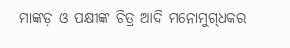ମାଙ୍କଡ଼ ଓ ପକ୍ଷୀଙ୍କ ଚିତ୍ର ଆଦି ମନୋମୁଗ୍‌ଧକର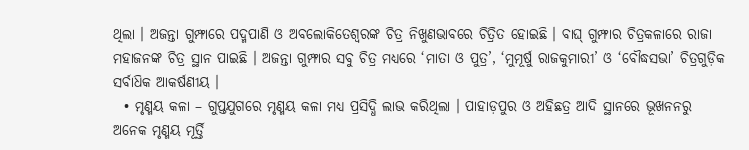ଥିଲା । ଅଜନ୍ତା ଗୁମ୍ଫାରେ ପଦ୍ମପାଣି ଓ ଅବଲୋକିତେଶ୍ୱରଙ୍କ ଚିତ୍ର ନିଖୁଣଭାବରେ ଚିତ୍ରିତ ହୋଇଛି । ବାଘ୍ ଗୁମ୍ଫାର ଚିତ୍ରକଳାରେ ରାଜା ମହାଜନଙ୍କ ଚିତ୍ର ସ୍ଥାନ ପାଇଛି । ଅଜନ୍ତା ଗୁମ୍ଫାର ସବୁ ଚିତ୍ର ମଧ୍ୟରେ ‘ମାତା ଓ ପୁତ୍ର’, ‘ମୁମୂର୍ଷୁ ରାଜକୁମାରୀ’ ଓ ‘ବୌଦ୍ଧସଭା’ ଚିତ୍ରଗୁଡ଼ିକ ସର୍ବାଧ‌ିକ ଆକର୍ଷଣୀୟ ।
  • ମୃଣ୍ମୟ କଳା – ଗୁପ୍ତଯୁଗରେ ମୃଣ୍ମୟ କଳା ମଧ୍ୟ ପ୍ରସିଦ୍ଧି ଲାଭ କରିଥିଲା । ପାହାଡ଼ପୁର ଓ ଅହିଛତ୍ର ଆଦି ସ୍ଥାନରେ ଭୂଖନନରୁ ଅନେକ ମୃଣ୍ମୟ ମୂର୍ତ୍ତି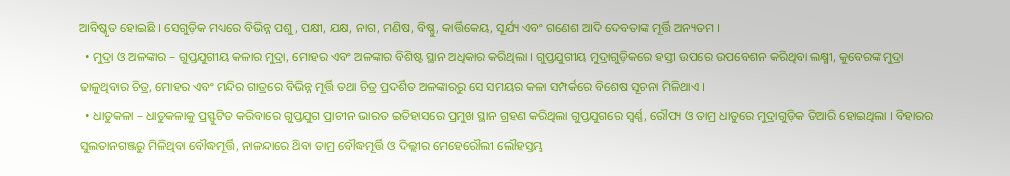ଆବିଷ୍କୃତ ହୋଇଛି । ସେଗୁଡ଼ିକ ମଧ୍ୟରେ ବିଭିନ୍ନ ପଶୁ, ପକ୍ଷୀ, ଯକ୍ଷ, ନାଗ, ମଣିଷ, ବିଷ୍ଣୁ, କାର୍ତ୍ତିକେୟ, ସୂର୍ଯ୍ୟ ଏବଂ ଗଣେଶ ଆଦି ଦେବତାଙ୍କ ମୂର୍ତ୍ତି ଅନ୍ୟତମ ।
  • ମୁଦ୍ରା ଓ ଅଳଙ୍କାର – ଗୁପ୍ତଯୁଗୀୟ କଳାର ମୁଦ୍ରା, ମୋହର ଏବଂ ଅଳଙ୍କାର ବିଶିଷ୍ଟ ସ୍ଥାନ ଅଧିକାର କରିଥିଲା । ଗୁପ୍ତଯୁଗୀୟ ମୁଦ୍ରାଗୁଡ଼ିକରେ ହସ୍ତୀ ଉପରେ ଉପବେଶନ କରିଥିବା ଲକ୍ଷ୍ମୀ, କୁବେରଙ୍କ ମୁଦ୍ରା ଢାଳୁଥିବାର ଚିତ୍ର, ମୋହର ଏବଂ ମନ୍ଦିର ଗାତ୍ରରେ ବିଭିନ୍ନ ମୂର୍ତ୍ତି ତଥା ଚିତ୍ର ପ୍ରଦର୍ଶିତ ଅଳଙ୍କାରରୁ ସେ ସମୟର କଳା ସମ୍ପର୍କରେ ବିଶେଷ ସୂଚନା ମିଳିଥାଏ ।
  • ଧାତୁକଳା – ଧାତୁକଳାକୁ ପ୍ରସ୍ଫୁଟିତ କରିବାରେ ଗୁପ୍ତଯୁଗ ପ୍ରାଚୀନ ଭାରତ ଇତିହାସରେ ପ୍ରମୁଖ ସ୍ଥାନ ଗ୍ରହଣ କରିଥିଲା ଗୁପ୍ତଯୁଗରେ ସ୍ଵର୍ଣ୍ଣ, ରୌପ୍ୟ ଓ ତାମ୍ର ଧାତୁରେ ମୁଦ୍ରାଗୁଡ଼ିକ ତିଆରି ହୋଇଥିଲା । ବିହାରର ସୁଲତାନଗଞ୍ଜରୁ ମିଳିଥିବା ବୌଦ୍ଧମୂର୍ତ୍ତି, ନାଳନ୍ଦାରେ ଥ‌ିବା ତାମ୍ର ବୌଦ୍ଧମୂର୍ତ୍ତି ଓ ଦିଲ୍ଲୀର ମେହେରୌଲୀ ଲୌହସ୍ତମ୍ଭ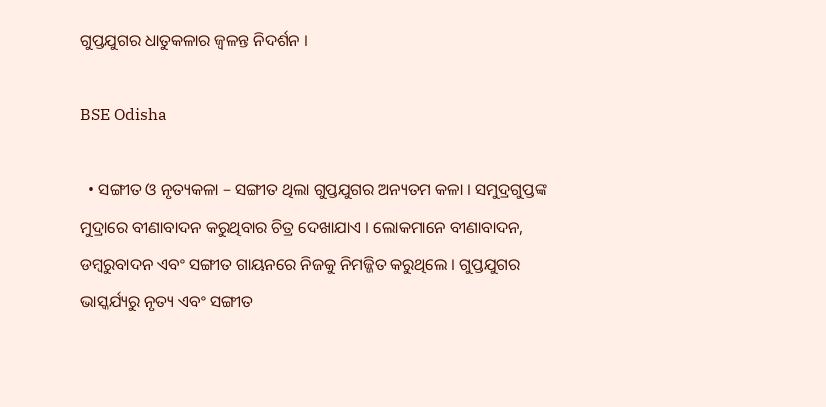ଗୁପ୍ତଯୁଗର ଧାତୁକଳାର ଜ୍ଵଳନ୍ତ ନିଦର୍ଶନ ।

BSE Odisha

  • ସଙ୍ଗୀତ ଓ ନୃତ୍ୟକଳା – ସଙ୍ଗୀତ ଥିଲା ଗୁପ୍ତଯୁଗର ଅନ୍ୟତମ କଳା । ସମୁଦ୍ରଗୁପ୍ତଙ୍କ ମୁଦ୍ରାରେ ବୀଣାବାଦନ କରୁଥିବାର ଚିତ୍ର ଦେଖାଯାଏ । ଲୋକମାନେ ବୀଣାବାଦନ, ଡମ୍ବରୁବାଦନ ଏବଂ ସଙ୍ଗୀତ ଗାୟନରେ ନିଜକୁ ନିମଜ୍ଜିତ କରୁଥିଲେ । ଗୁପ୍ତଯୁଗର ଭାସ୍କର୍ଯ୍ୟରୁ ନୃତ୍ୟ ଏବଂ ସଙ୍ଗୀତ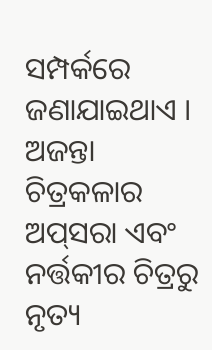ସମ୍ପର୍କରେ ଜଣାଯାଇଥାଏ । ଅଜନ୍ତା ଚିତ୍ରକଳାର ଅପ୍‌ସରା ଏବଂ ନର୍ତ୍ତକୀର ଚିତ୍ରରୁ ନୃତ୍ୟ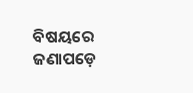ବିଷୟରେ ଜଣାପଡ଼େ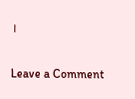।

Leave a Comment